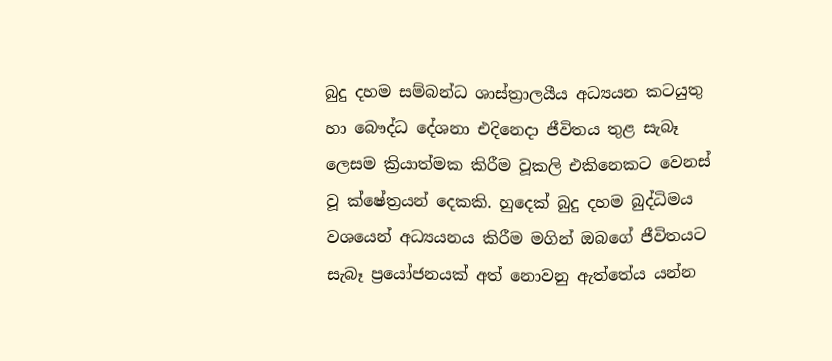බුදු දහම සම්බන්ධ ශාස්ත්‍රාලයීය අධ්‍යයන කටයුතු හා බෞද්ධ දේශනා එදිනෙදා ජීවිතය තුළ සැබෑ ලෙසම ක්‍රියාත්මක කිරීම වූකලි එකිනෙකට වෙනස් වූ ක්ෂේත්‍රයන් දෙකකි. හුදෙක් බුදු දහම බුද්ධිමය වශයෙන් අධ්‍යයනය කිරීම මගින් ඔබගේ ජීවිතයට සැබෑ ප්‍රයෝජනයක් අත් නොවනු ඇත්තේය යන්න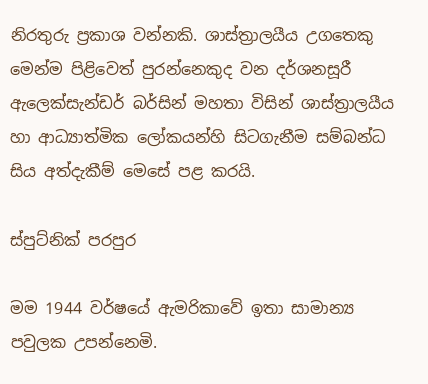නිරතුරු ප්‍රකාශ වන්නකි. ශාස්ත්‍රාලයීය උගතෙකු මෙන්ම පිළිවෙත් පුරන්නෙකුද වන දර්ශනසූරී ඇලෙක්සැන්ඩර් බර්සින් මහතා විසින් ශාස්ත්‍රාලයීය හා ආධ්‍යාත්මික ලෝකයන්හි සිටගැනීම සම්බන්ධ සිය අත්දැකීම් මෙසේ පළ කරයි.

ස්පුට්නික් පරපුර

මම 1944 වර්ෂයේ ඇමරිකාවේ ඉතා සාමාන්‍ය පවුලක උපන්නෙමි.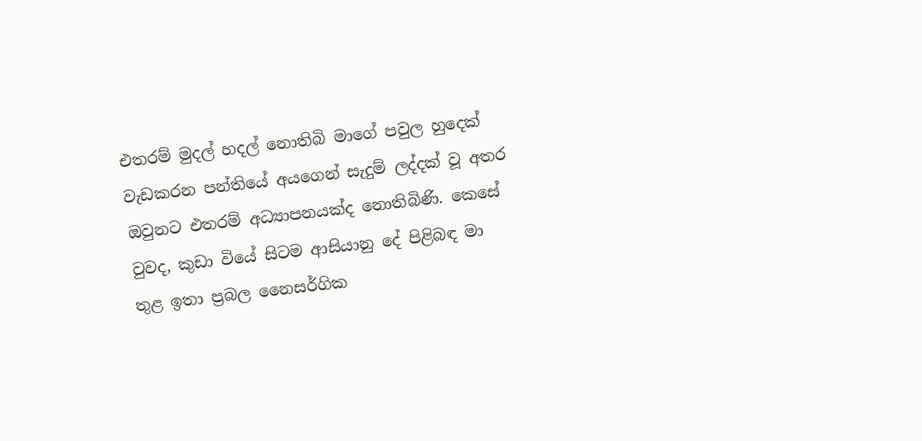එතරම් මුදල් හදල් නොතිබි මාගේ පවුල හුදෙක් වැඩකරන පන්තියේ අයගෙන් සැදුම් ලද්දක් වූ අතර ඔවුනට එතරම් අධ්‍යාපනයක්ද නොතිබිණි. කෙසේ වුවද, කුඩා වියේ සිටම ආසියානු දේ පිළිබඳ මා තුළ ඉතා ප්‍රබල නෛසර්ගික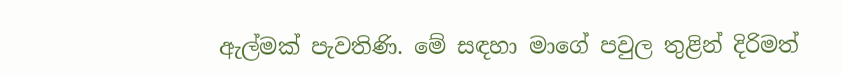ඇල්මක් පැවතිණි. මේ සඳහා මාගේ පවුල තුළින් දිරිමත්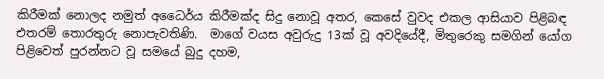කිරීමක් නොලද නමුත් අධෛර්ය කිරීමක්ද සිදු නොවූ අතර, කෙසේ වුවද එකල ආසියාව පිළිබඳ එතරම් තොරතුරු නොපැවතිණි.  මාගේ වයස අවුරුදු 13ක් වූ අවදියේදී, මිතුරෙකු සමගින් යෝග පිළිවෙත් පුරන්නට වූ සමයේ බුදු දහම,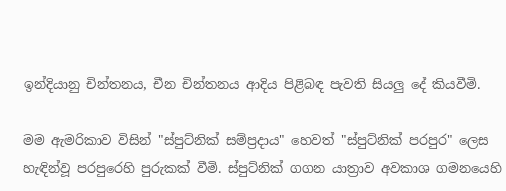ඉන්දියානු චින්තනය, චීන චින්තනය ආදිය පිළිබඳ පැවති සියලු දේ කියවීමි.

මම ඇමරිකාව විසින් "ස්පුට්නික් සම්ප්‍රදාය" හෙවත් "ස්පුට්නික් පරපුර" ලෙස හැඳින්වූ පරපුරෙහි පුරුකක් වීමි. ස්පුට්නික් ගගන යාත්‍රාව අවකාශ ගමනයෙහි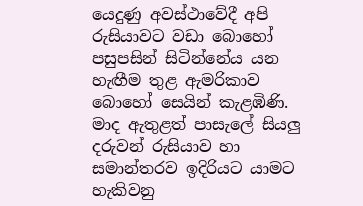යෙදුණු අවස්ථාවේදී අපි රුසියාවට වඩා බොහෝ පසුපසින් සිටින්නේය යන හැඟීම තුළ ඇමරිකාව බොහෝ සෙයින් කැළඹිණි. මාද ඇතුළත් පාසැලේ සියලු දරුවන් රුසියාව හා සමාන්තරව ඉදිරියට යාමට හැකිවනු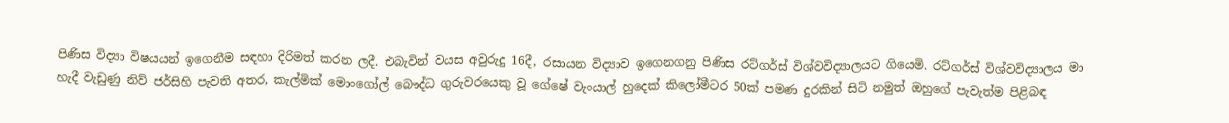පිණිස විද්‍යා විෂයයන් ඉගෙනීම සඳහා දිරිමත් කරන ලදී. එබැවින් වයස අවුරුදු 16දී, රසායන විද්‍යාව ඉගෙනගනු පිණිස රට්ගර්ස් විශ්වවිද්‍යාලයට ගියෙමි. රට්ගර්ස් විශ්වවිද්‍යාලය මා හැදී වැඩුණු නිව් ජර්සිහි පැවති අතර, කැල්මික් මොංගෝල් බෞද්ධ ගුරුවරයෙකු වූ ගේෂේ වැංයාල් හුදෙක් කිලෝමීටර 50ක් පමණ දුරකින් සිටි නමුත් ඔහුගේ පැවැත්ම පිළිබඳ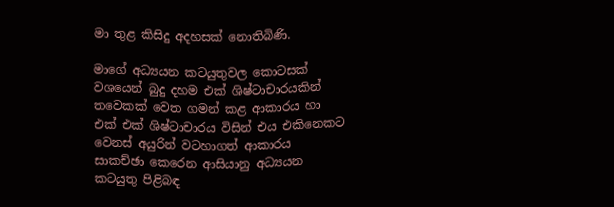මා තුළ කිසිදු අදහසක් නොතිබිණි.

මාගේ අධ්‍යයන කටයුතුවල කොටසක් වශයෙන් බුදු දහම එක් ශිෂ්ටාචාරයකින් තවෙකක් වෙත ගමන් කළ ආකාරය හා එක් එක් ශිෂ්ටාචාරය විසින් එය එකිනෙකට වෙනස් අයුරින් වටහාගත් ආකාරය සාකච්ඡා කෙරෙන ආසියානු අධ්‍යයන කටයුතු පිළිබඳ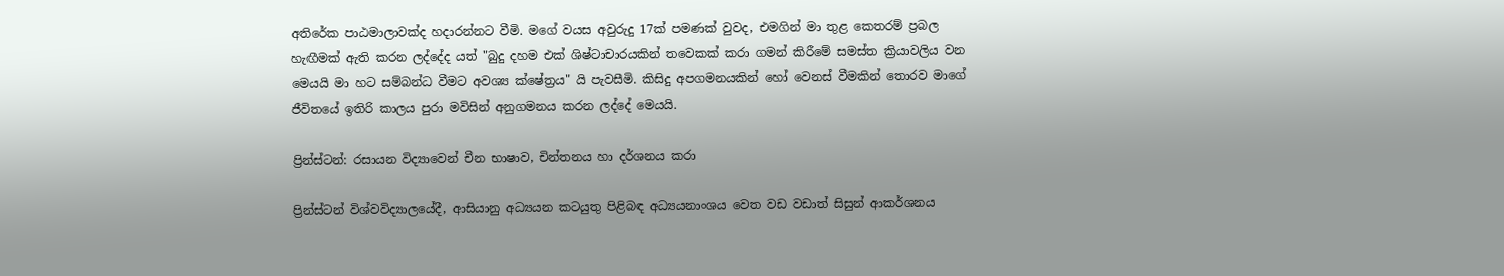අතිරේක පාඨමාලාවක්ද හදාරන්නට වීමි. මගේ වයස අවුරුදු 17ක් පමණක් වුවද, එමගින් මා තුළ කෙතරම් ප්‍රබල හැඟීමක් ඇති කරන ලද්දේද යත් "බුදු දහම එක් ශිෂ්ටාචාරයකින් තවෙකක් කරා ගමන් කිරීමේ සමස්ත ක්‍රියාවලිය වන මෙයයි මා හට සම්බන්ධ වීමට අවශ්‍ය ක්ෂේත්‍රය" යි පැවසීමි. කිසිදු අපගමනයකින් හෝ වෙනස් වීමකින් තොරව මාගේ ජීවිතයේ ඉතිරි කාලය පුරා මවිසින් අනුගමනය කරන ලද්දේ මෙයයි.

ප්‍රින්ස්ටන්: රසායන විද්‍යාවෙන් චීන භාෂාව, චින්තනය හා දර්ශනය කරා

ප්‍රින්ස්ටන් විශ්වවිද්‍යාලයේදී, ආසියානු අධ්‍යයන කටයුතු පිළිබඳ අධ්‍යයනාංශය වෙත වඩ වඩාත් සිසුන් ආකර්ශනය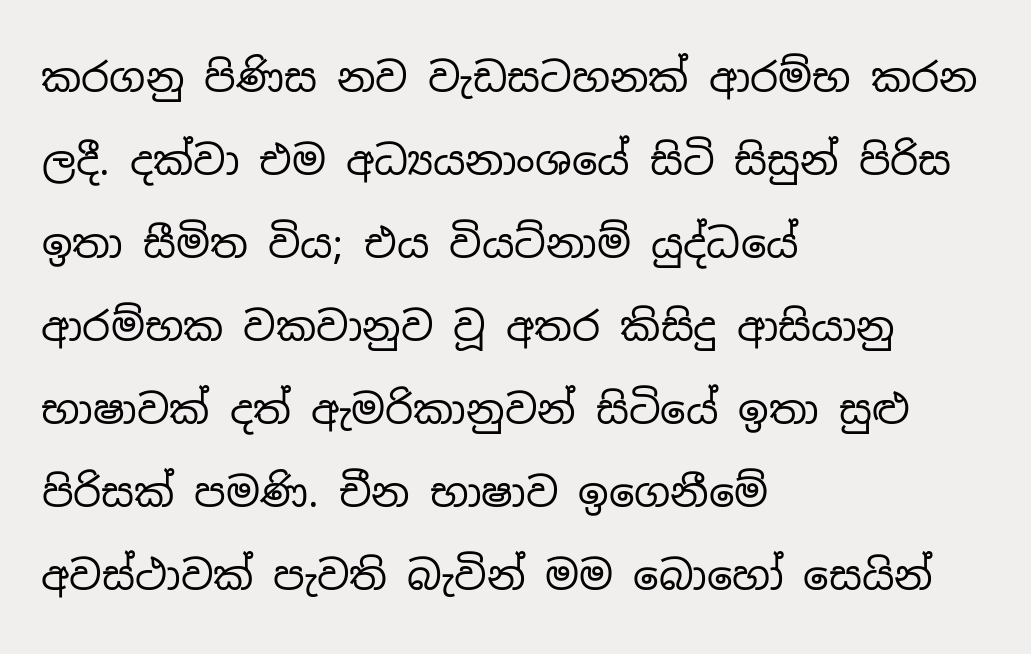කරගනු පිණිස නව වැඩසටහනක් ආරම්භ කරන ලදී. දක්වා එම අධ්‍යයනාංශයේ සිටි සිසුන් පිරිස ඉතා සීමිත විය; එය වියට්නාම් යුද්ධයේ ආරම්භක වකවානුව වූ අතර කිසිදු ආසියානු භාෂාවක් දත් ඇමරිකානුවන් සිටියේ ඉතා සුළු පිරිසක් පමණි. චීන භාෂාව ඉගෙනීමේ අවස්ථාවක් පැවති බැවින් මම බොහෝ සෙයින්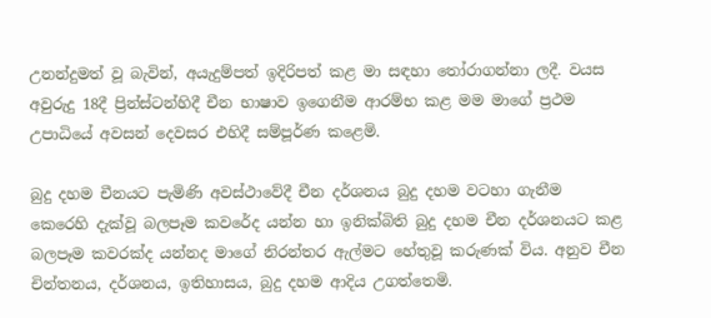උනන්දුමත් වූ බැවින්, අයැදුම්පත් ඉදිරිපත් කළ මා සඳහා තෝරාගන්නා ලදී. වයස අවුරුදු 18දී ප්‍රින්ස්ටන්හිදී චීන භාෂාව ඉගෙනීම ආරම්භ කළ මම මාගේ ප්‍රථම උපාධියේ අවසන් දෙවසර එහිදී සම්පූර්ණ කළෙමි.

බුදු දහම චීනයට පැමිණි අවස්ථාවේදී චීන දර්ශනය බුදු දහම වටහා ගැනීම කෙරෙහි දැක්වූ බලපෑම කවරේද යන්න හා ඉනික්බිති බුදු දහම චීන දර්ශනයට කළ බලපෑම කවරක්ද යන්නද මාගේ නිරන්තර ඇල්මට හේතුවූ කරුණක් විය. අනුව චීන චින්තනය, දර්ශනය, ඉතිහාසය, බුදු දහම ආදිය උගත්තෙමි.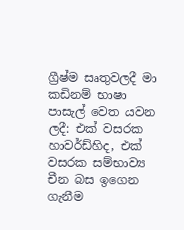ග්‍රීෂ්ම සෘතුවලදී මා කඩිනම් භාෂා පාසැල් වෙත යවන ලදී: එක් වසරක හාවර්ඩ්හිද, එක් වසරක සම්භාව්‍ය චීන බස ඉගෙන ගැනීම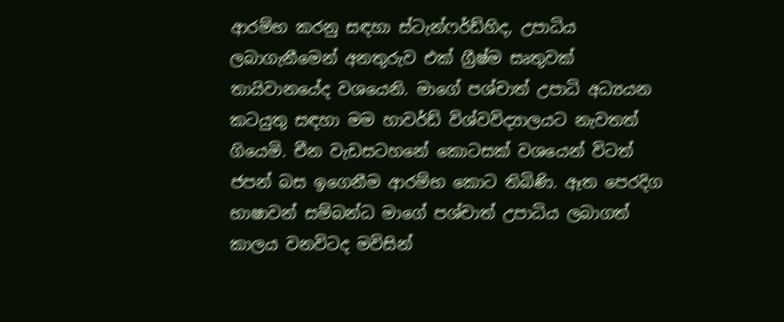ආරම්භ කරනු සඳහා ස්ටැන්ෆර්ඩ්හිද, උපාධිය ලබාගැනීමෙන් අනතුරුව එක් ග්‍රීෂ්ම සෘතුවක් තායිවානයේද වශයෙනි. මාගේ පශ්චාත් උපාධි අධ්‍යයන කටයුතු සඳහා මම හාවර්ඩ් විශ්වවිද්‍යාලයට නැවතත් ගියෙමි. චීන වැඩසටහනේ කොටසක් වශයෙන් විටත් ජපන් බස ඉගෙනීම ආරම්භ කොට තිබිණි. ඈත පෙරදිග භාෂාවන් සම්බන්ධ මාගේ පශ්චාත් උපාධිය ලබාගත් කාලය වනවිටද මවිසින්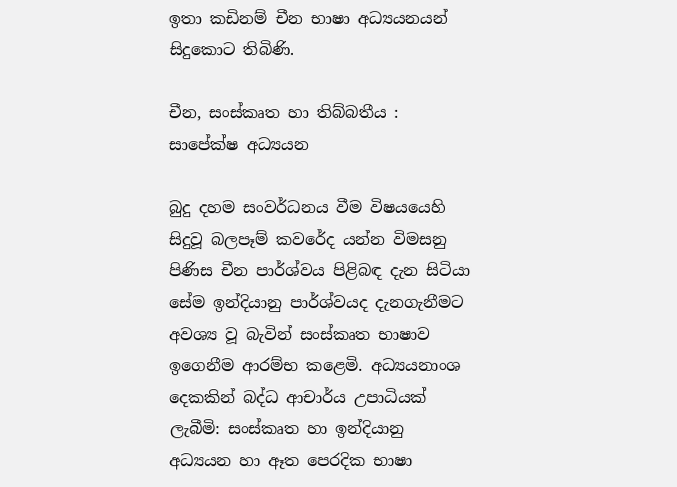ඉතා කඩිනම් චීන භාෂා අධ්‍යයනයන් සිදුකොට තිබිණි.

චීන, සංස්කෘත හා තිබ්බතීය : සාපේක්ෂ අධ්‍යයන

බුදු දහම සංවර්ධනය වීම විෂයයෙහි සිදුවූ බලපෑම් කවරේද යන්න විමසනු පිණිස චීන පාර්ශ්වය පිළිබඳ දැන සිටියා සේම ඉන්දියානු පාර්ශ්වයද දැනගැනීමට අවශ්‍ය වූ බැවින් සංස්කෘත භාෂාව ඉගෙනීම ආරම්භ කළෙමි. අධ්‍යයනාංශ දෙකකින් බද්ධ ආචාර්ය උපාධියක් ලැබීමි: සංස්කෘත හා ඉන්දියානු අධ්‍යයන හා ඈත පෙරදික භාෂා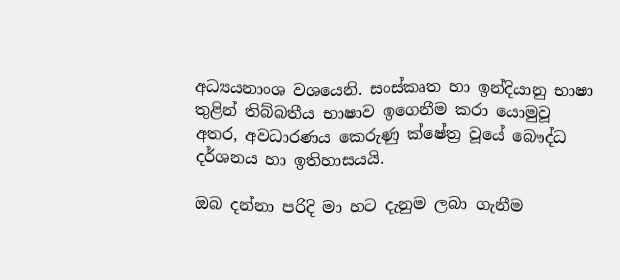අධ්‍යයනාංශ වශයෙනි. සංස්කෘත හා ඉන්දියානු භාෂා තුළින් තිබ්බතීය භාෂාව ඉගෙනීම කරා යොමුවූ අතර, අවධාරණය කෙරුණු ක්ෂේත්‍ර වූයේ බෞද්ධ දර්ශනය හා ඉතිහාසයයි.

ඔබ දන්නා පරිදි මා හට දැනුම ලබා ගැනීම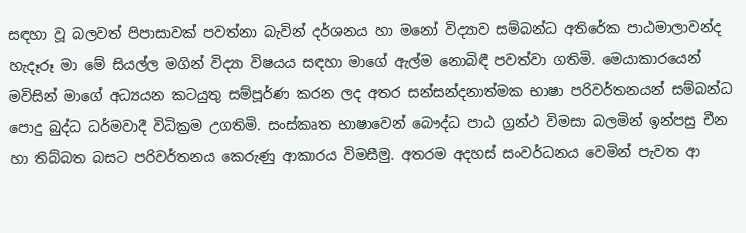සඳහා වූ බලවත් පිපාසාවක් පවත්නා බැවින් දර්ශනය හා මනෝ විද්‍යාව සම්බන්ධ අතිරේක පාඨමාලාවන්ද හැදෑරූ මා මේ සියල්ල මගින් විද්‍යා විෂයය සඳහා මාගේ ඇල්ම නොබිඳී පවත්වා ගතිමි. මෙයාකාරයෙන් මවිසින් මාගේ අධ්‍යයන කටයුතු සම්පූර්ණ කරන ලද අතර සන්සන්දනාත්මක භාෂා පරිවර්තනයන් සම්බන්ධ පොදු බුද්ධ ධර්මවාදී විධික්‍රම උගතිමි. සංස්කෘත භාෂාවෙන් බෞද්ධ පාඨ ග්‍රන්ථ විමසා බලමින් ඉන්පසු චීන හා තිබ්බත බසට පරිවර්තනය කෙරුණු ආකාරය විමසීමු. අතරම අදහස් සංවර්ධනය වෙමින් පැවත ආ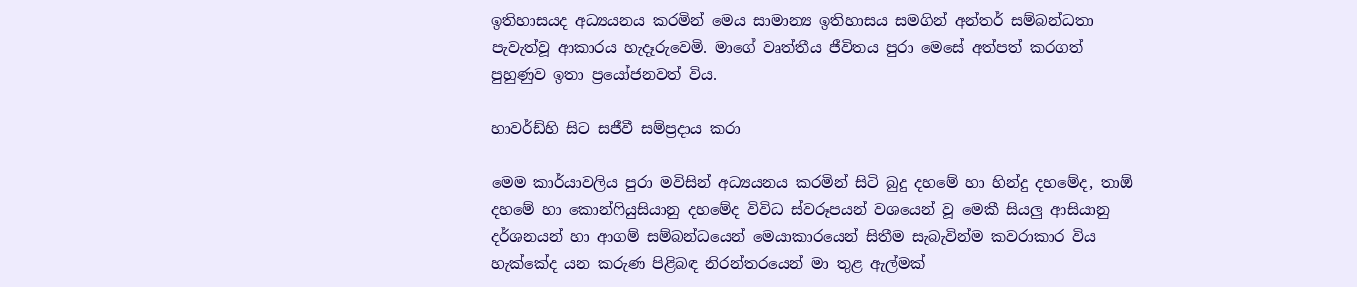ඉතිහාසයද අධ්‍යයනය කරමින් මෙය සාමාන්‍ය ඉතිහාසය සමගින් අන්තර් සම්බන්ධතා පැවැත්වූ ආකාරය හැදෑරුවෙමි. මාගේ වෘත්තීය ජීවිතය පුරා මෙසේ අත්පත් කරගත් පුහුණුව ඉතා ප්‍රයෝජනවත් විය.

හාවර්ඩ්හි සිට සජීවී සම්ප්‍රදාය කරා

මෙම කාර්යාවලිය පුරා මවිසින් අධ්‍යයනය කරමින් සිටි බුදු දහමේ හා හින්දු දහමේද, තාඕ දහමේ හා කොන්ෆියුසියානු දහමේද විවිධ ස්වරූපයන් වශයෙන් වූ මෙකී සියලු ආසියානු දර්ශනයන් හා ආගම් සම්බන්ධයෙන් මෙයාකාරයෙන් සිතීම සැබැවින්ම කවරාකාර විය හැක්කේද යන කරුණ පිළිබඳ නිරන්තරයෙන් මා තුළ ඇල්මක්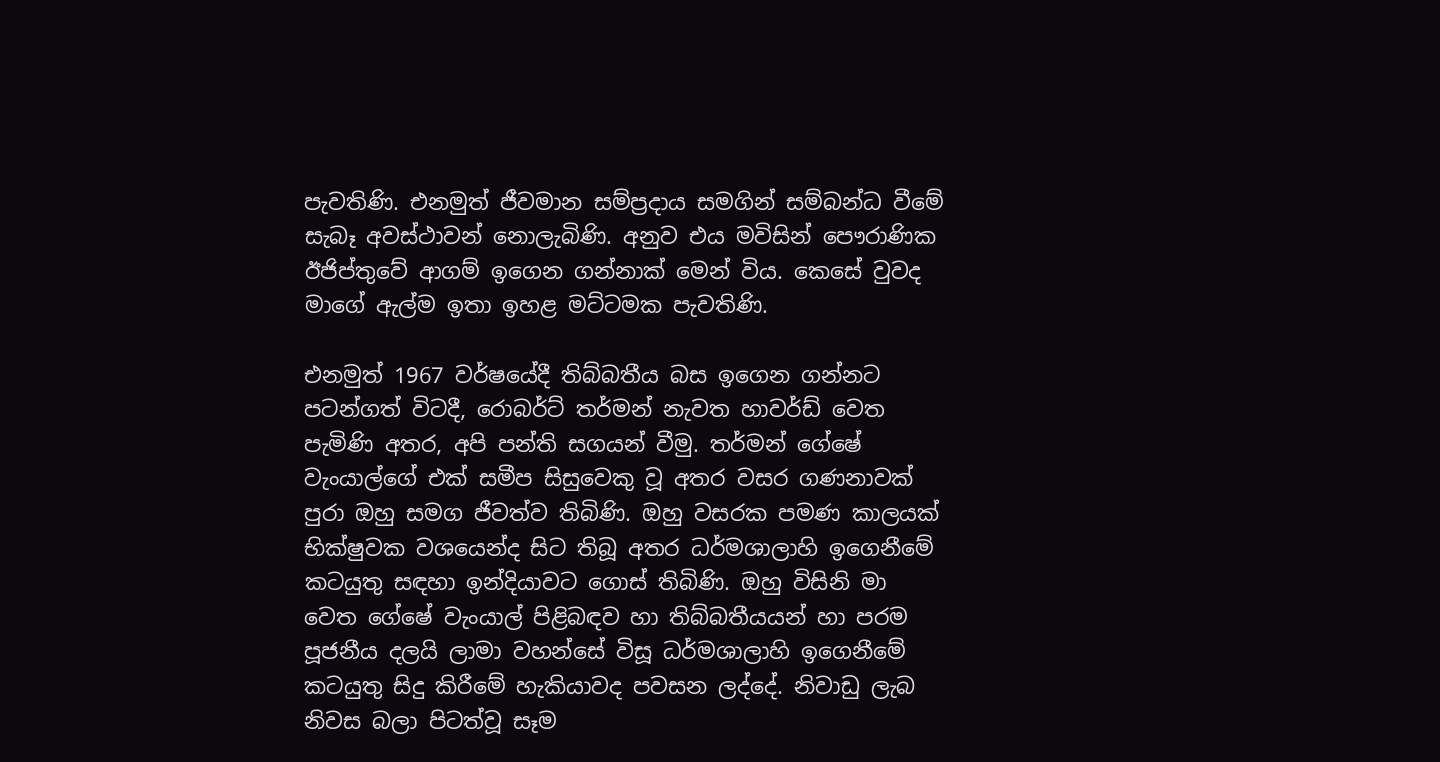පැවතිණි. එනමුත් ජීවමාන සම්ප්‍රදාය සමගින් සම්බන්ධ වීමේ සැබෑ අවස්ථාවන් නොලැබිණි. අනුව එය මවිසින් පෞරාණික ඊජිප්තුවේ ආගම් ඉගෙන ගන්නාක් මෙන් විය. කෙසේ වුවද මාගේ ඇල්ම ඉතා ඉහළ මට්ටමක පැවතිණි.

එනමුත් 1967 වර්ෂයේදී තිබ්බතීය බස ඉගෙන ගන්නට පටන්ගත් විටදී, රොබර්ට් තර්මන් නැවත හාවර්ඩ් වෙත පැමිණි අතර, අපි පන්ති සගයන් වීමු. තර්මන් ගේෂේ වැංයාල්ගේ එක් සමීප සිසුවෙකු වූ අතර වසර ගණනාවක් පුරා ඔහු සමග ජීවත්ව තිබිණි. ඔහු වසරක පමණ කාලයක් භික්ෂුවක වශයෙන්ද සිට තිබූ අතර ධර්මශාලාහි ඉගෙනීමේ කටයුතු සඳහා ඉන්දියාවට ගොස් තිබිණි. ඔහු විසිනි මා වෙත ගේෂේ වැංයාල් පිළිබඳව හා තිබ්බතීයයන් හා පරම පූජනීය දලයි ලාමා වහන්සේ විසූ ධර්මශාලාහි ඉගෙනීමේ කටයුතු සිදු කිරීමේ හැකියාවද පවසන ලද්දේ. නිවාඩු ලැබ නිවස බලා පිටත්වූ සෑම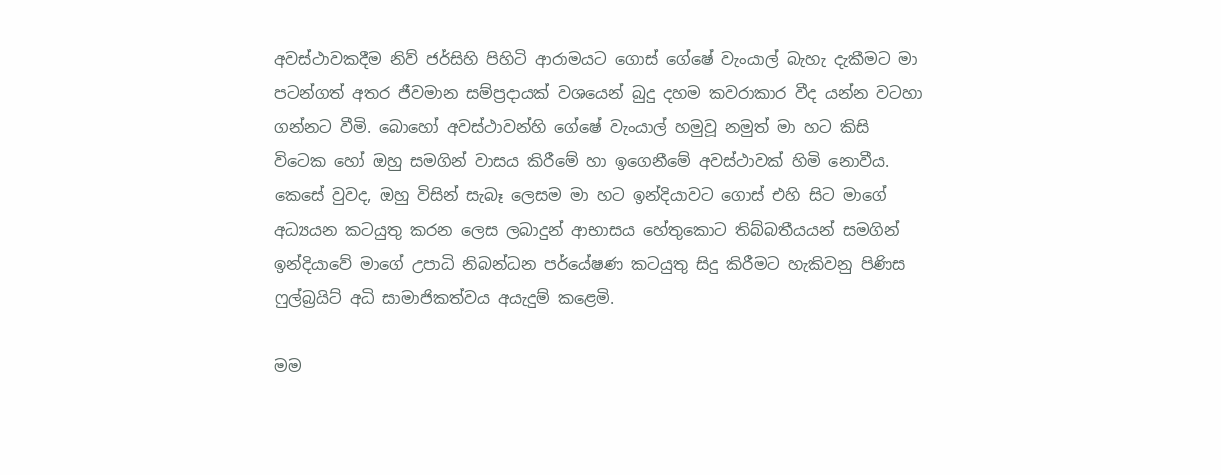අවස්ථාවකදීම නිව් ජර්සිහි පිහිටි ආරාමයට ගොස් ගේෂේ වැංයාල් බැහැ දැකීමට මා පටන්ගත් අතර ජීවමාන සම්ප්‍රදායක් වශයෙන් බුදු දහම කවරාකාර වීද යන්න වටහා ගන්නට වීමි. බොහෝ අවස්ථාවන්හි ගේෂේ වැංයාල් හමුවූ නමුත් මා හට කිසි විටෙක හෝ ඔහු සමගින් වාසය කිරීමේ හා ඉගෙනීමේ අවස්ථාවක් හිමි නොවීය. කෙසේ වුවද, ඔහු විසින් සැබෑ ලෙසම මා හට ඉන්දියාවට ගොස් එහි සිට මාගේ අධ්‍යයන කටයුතු කරන ලෙස ලබාදුන් ආභාසය හේතුකොට තිබ්බතීයයන් සමගින් ඉන්දියාවේ මාගේ උපාධි නිබන්ධන පර්යේෂණ කටයුතු සිදු කිරීමට හැකිවනු පිණිස ෆුල්බ්‍රයිට් අධි සාමාජිකත්වය අයැදුම් කළෙමි.

මම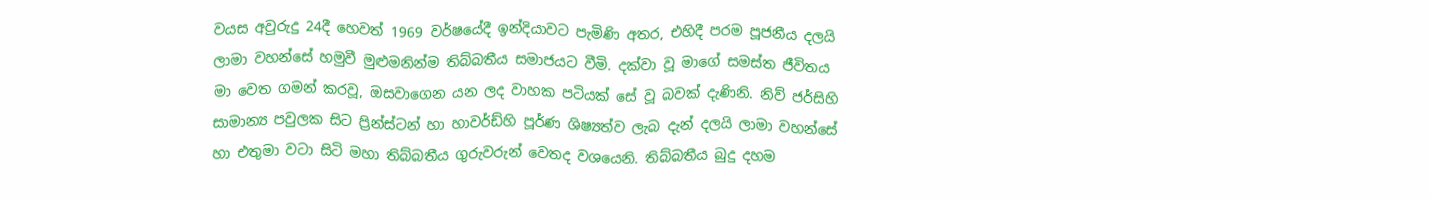වයස අවුරුදු 24දී හෙවත් 1969 වර්ෂයේදී ඉන්දියාවට පැමිණි අතර, එහිදී පරම පූජනීය දලයි ලාමා වහන්සේ හමුවී මුළුමනින්ම තිබ්බතීය සමාජයට වීමි. දක්වා වූ මාගේ සමස්ත ජීවිතය මා වෙත ගමන් කරවූ, ඔසවාගෙන යන ලද වාහක පටියක් සේ වූ බවක් දැණිනි. නිව් ජර්සිහි සාමාන්‍ය පවුලක සිට ප්‍රින්ස්ටන් හා හාවර්ඩ්හි පූර්ණ ශිෂ්‍යත්ව ලැබ දැන් දලයි ලාමා වහන්සේ හා එතුමා වටා සිටි මහා තිබ්බතීය ගුරුවරුන් වෙතද වශයෙනි. තිබ්බතීය බුදු දහම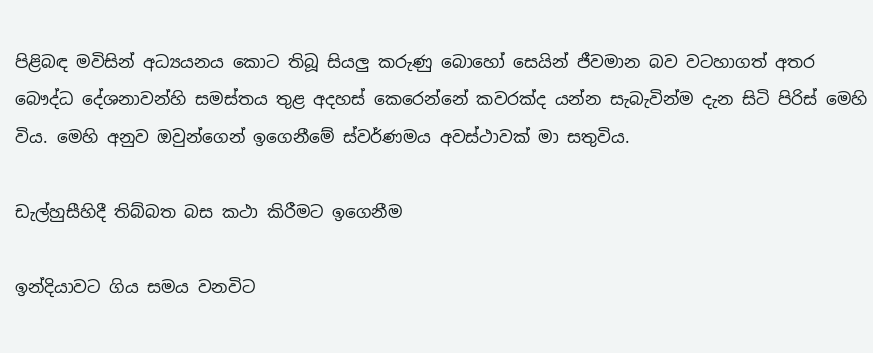පිළිබඳ මවිසින් අධ්‍යයනය කොට තිබූ සියලු කරුණු බොහෝ සෙයින් ජීවමාන බව වටහාගත් අතර බෞද්ධ දේශනාවන්හි සමස්තය තුළ අදහස් කෙරෙන්නේ කවරක්ද යන්න සැබැවින්ම දැන සිටි පිරිස් මෙහි විය. මෙහි අනුව ඔවුන්ගෙන් ඉගෙනීමේ ස්වර්ණමය අවස්ථාවක් මා සතුවිය.

ඩැල්හුසීහිදී තිබ්බත බස කථා කිරීමට ඉගෙනීම

ඉන්දියාවට ගිය සමය වනවිට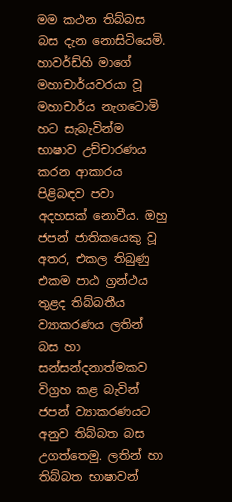මම කථන තිබ්බස බස දැන නොසිටියෙමි. හාවර්ඩ්හි මාගේ මහාචාර්යවරයා වූ මහාචාර්ය නැගටොමි හට සැබැවින්ම භාෂාව උච්චාරණය කරන ආකාරය පිළිබඳව පවා අදහසක් නොවීය. ඔහු ජපන් ජාතිකයෙකු වූ අතර, එකල තිබුණු එකම පාඨ ග්‍රන්ථය තුළද තිබ්බතීය ව්‍යාකරණය ලතින් බස හා සන්සන්දනාත්මකව විග්‍රහ කළ බැවින් ජපන් ව්‍යාකරණයට අනුව තිබ්බත බස උගත්තෙමු. ලතින් හා තිබ්බත භාෂාවන්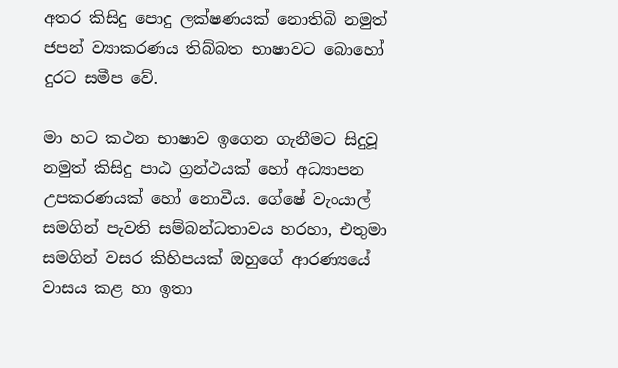අතර කිසිදු පොදු ලක්ෂණයක් නොතිබි නමුත් ජපන් ව්‍යාකරණය තිබ්බත භාෂාවට බොහෝ දුරට සමීප වේ.

මා හට කථන භාෂාව ඉගෙන ගැනීමට සිදුවූ නමුත් කිසිදු පාඨ ග්‍රන්ථයක් හෝ අධ්‍යාපන උපකරණයක් හෝ නොවීය. ගේෂේ වැංයාල් සමගින් පැවති සම්බන්ධතාවය හරහා, එතුමා සමගින් වසර කිහිපයක් ඔහුගේ ආරණ්‍යයේ වාසය කළ හා ඉතා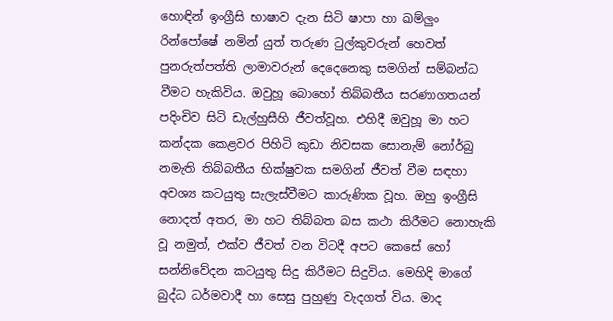හොඳින් ඉංග්‍රීසි භාෂාව දැන සිටි ෂාපා හා ඛම්ලුං රින්පෝෂේ නමින් යුත් තරුණ ටුල්කුවරුන් හෙවත් පුනරුත්පත්ති ලාමාවරුන් දෙදෙනෙකු සමගින් සම්බන්ධ වීමට හැකිවිය. ඔවුහූ බොහෝ තිබ්බතීය සරණාගතයන් පදිංචිව සිටි ඩැල්හුසීහි ජීවත්වූහ. එහිදී ඔවුහූ මා හට කන්දක කෙළවර පිහිටි කුඩා නිවසක සොනැම් නෝර්බු නමැති තිබ්බතීය භික්ෂුවක සමගින් ජීවත් වීම සඳහා අවශ්‍ය කටයුතු සැලැස්වීමට කාරුණික වූහ. ඔහු ඉංග්‍රීසි නොදත් අතර, මා හට තිබ්බත බස කථා කිරීමට නොහැකි වූ නමුත්, එක්ව ජීවත් වන විටදී අපට කෙසේ හෝ සන්නිවේදන කටයුතු සිදු කිරීමට සිදුවිය. මෙහිදි මාගේ බුද්ධ ධර්මවාදී හා සෙසු පුහුණු වැදගත් විය. මාද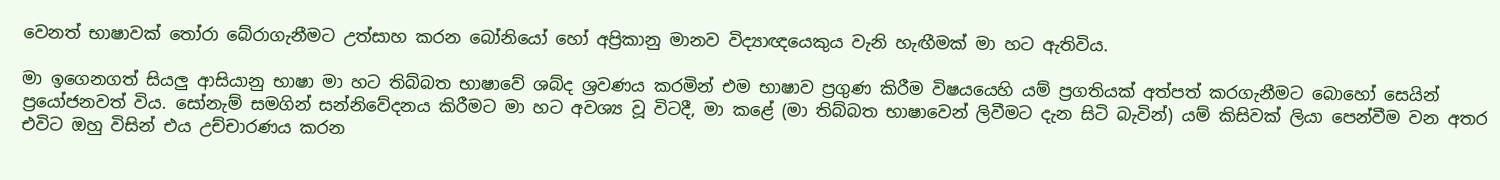වෙනත් භාෂාවක් තෝරා බේරාගැනීමට උත්සාහ කරන බෝනියෝ හෝ අප්‍රිකානු මානව විද්‍යාඥයෙකුය වැනි හැඟීමක් මා හට ඇතිවිය.

මා ඉගෙනගත් සියලු ආසියානු භාෂා මා හට තිබ්බත භාෂාවේ ශබ්ද ශ්‍රවණය කරමින් එම භාෂාව ප්‍රගුණ කිරීම විෂයයෙහි යම් ප්‍රගතියක් අත්පත් කරගැනීමට බොහෝ සෙයින් ප්‍රයෝජනවත් විය. සෝනැම් සමගින් සන්නිවේදනය කිරීමට මා හට අවශ්‍ය වූ විටදී, මා කළේ (මා තිබ්බත භාෂාවෙන් ලිවීමට දැන සිටි බැවින්) යම් කිසිවක් ලියා පෙන්වීම වන අතර එවිට ඔහු විසින් එය උච්චාරණය කරන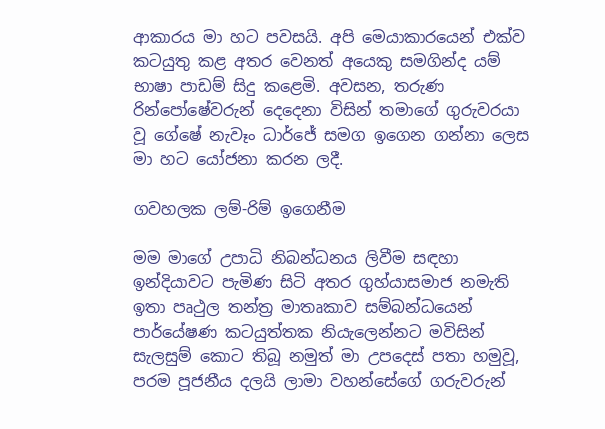ආකාරය මා හට පවසයි. අපි මෙයාකාරයෙන් එක්ව කටයුතු කළ අතර වෙනත් අයෙකු සමගින්ද යම් භාෂා පාඩම් සිදු කළෙමි. අවසන, තරුණ රින්පෝෂේවරුන් දෙදෙනා විසින් තමාගේ ගුරුවරයා වූ ගේෂේ නැවෑං ධාර්ජේ සමග ඉගෙන ගන්නා ලෙස මා හට යෝජනා කරන ලදී.

ගවහලක ලම්-රිම් ඉගෙනීම

මම මාගේ උපාධි නිබන්ධනය ලිවීම සඳහා ඉන්දියාවට පැමිණ සිටි අතර ගුහ්යාසමාජ නමැති ඉතා පෘථුල තන්ත්‍ර මාතෘකාව සම්බන්ධයෙන් පාර්යේෂණ කටයුත්තක නියැලෙන්නට මවිසින් සැලසුම් කොට තිබූ නමුත් මා උපදෙස් පතා හමුවූ, පරම පූජනීය දලයි ලාමා වහන්සේගේ ගරුවරුන්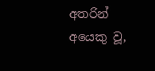අතරින් අයෙකු වූ,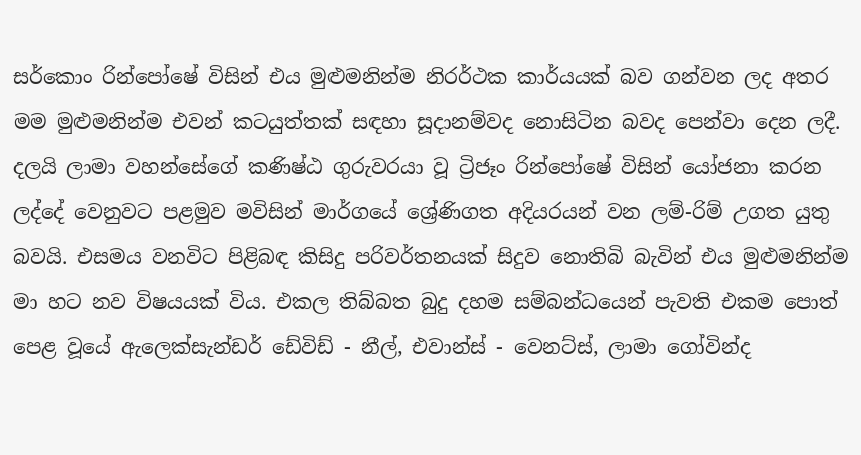සර්කොං රින්පෝෂේ විසින් එය මුළුමනින්ම නිරර්ථක කාර්යයක් බව ගන්වන ලද අතර මම මුළුමනින්ම එවන් කටයුත්තක් සඳහා සූදානම්වද නොසිටින බවද පෙන්වා දෙන ලදී. දලයි ලාමා වහන්සේගේ කණිෂ්ඨ ගුරුවරයා වූ ට්‍රිජෑං රින්පෝෂේ විසින් යෝජනා කරන ලද්දේ වෙනුවට පළමුව මවිසින් මාර්ගයේ ශ්‍රේණිගත අදියරයන් වන ලම්-රිම් උගත යුතු බවයි. එසමය වනවිට පිළිබඳ කිසිදු පරිවර්තනයක් සිදුව නොතිබි බැවින් එය මුළුමනින්ම මා හට නව විෂයයක් විය. එකල තිබ්බත බුදු දහම සම්බන්ධයෙන් පැවති එකම පොත් පෙළ වූයේ ඇලෙක්සැන්ඩර් ඩේවිඩ් - නීල්, එවාන්ස් - වෙනට්ස්, ලාමා ගෝවින්ද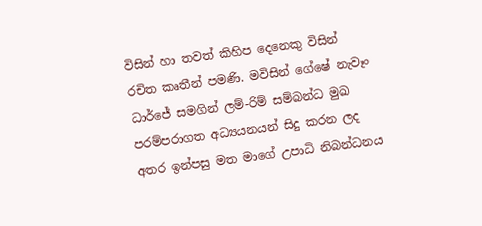විසින් හා තවත් කිහිප දෙනෙකු විසින් රචිත කෘතීන් පමණි. මවිසින් ගේෂේ නැවෑං ධාර්ජේ සමගින් ලම්-රිම් සම්බන්ධ මුඛ පරම්පරාගත අධ්‍යයනයන් සිදු කරන ලද අතර ඉන්පසු මත මාගේ උපාධි නිබන්ධනය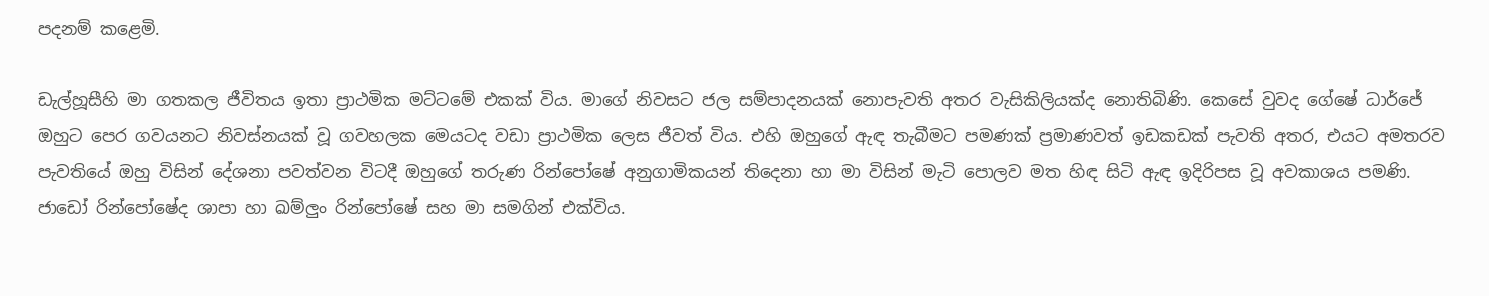පදනම් කළෙමි.

ඩැල්හූසීහි මා ගතකල ජීවිතය ඉතා ප්‍රාථමික මට්ටමේ එකක් විය. මාගේ නිවසට ජල සම්පාදනයක් නොපැවති අතර වැසිකිලියක්ද නොතිබිණි. කෙසේ වුවද ගේෂේ ධාර්ජේ ඔහුට පෙර ගවයනට නිවස්නයක් වූ ගවහලක මෙයටද වඩා ප්‍රාථමික ලෙස ජීවත් විය. එහි ඔහුගේ ඇඳ තැබීමට පමණක් ප්‍රමාණවත් ඉඩකඩක් පැවති අතර, එයට අමතරව පැවතියේ ඔහු විසින් දේශනා පවත්වන විටදී ඔහුගේ තරුණ රින්පෝෂේ අනුගාමිකයන් තිදෙනා හා මා විසින් මැටි පොලව මත හිඳ සිටි ඇඳ ඉදිරිපස වූ අවකාශය පමණි. ජාඩෝ රින්පෝෂේද ශාපා හා ඛම්ලුං රින්පෝෂේ සහ මා සමගින් එක්විය.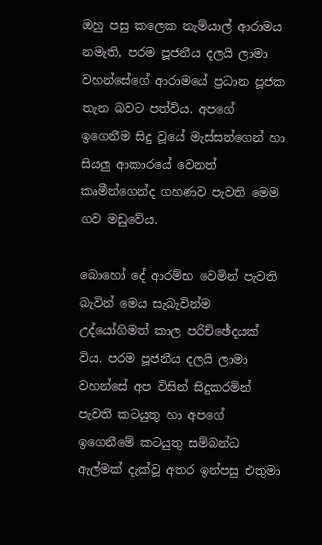ඔහු පසු කලෙක නැම්යාල් ආරාමය නමැති, පරම පූජනීය දලයි ලාමා වහන්සේගේ ආරාමයේ ප්‍රධාන පූජක තැන බවට පත්විය. අපගේ ඉගෙනීම සිදු වූයේ මැස්සන්ගෙන් හා සියලු ආකාරයේ වෙනත් කෘමීන්ගෙන්ද ගහණව පැවති මෙම ගව මඩුවේය.

බොහෝ දේ ආරම්භ වෙමින් පැවති බැවින් මෙය සැබැවින්ම උද්යෝගිමත් කාල පරිච්ඡේදයක් විය. පරම පූජනීය දලයි ලාමා වහන්සේ අප විසින් සිදුකරමින් පැවති කටයුතු හා අපගේ ඉගෙනීමේ කටයුතු සම්බන්ධ ඇල්මක් දැක්වූ අතර ඉන්පසු එතුමා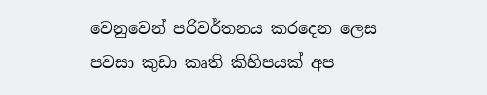වෙනුවෙන් පරිවර්තනය කරදෙන ලෙස පවසා කුඩා කෘති කිහිපයක් අප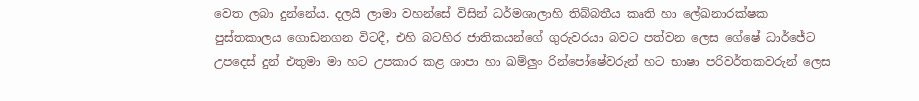වෙත ලබා දුන්නේය. දලයි ලාමා වහන්සේ විසින් ධර්මශාලාහි තිබ්බතීය කෘති හා ලේඛනාරක්ෂක පුස්තකාලය ගොඩනගන විටදී, එහි බටහිර ජාතිකයන්ගේ ගුරුවරයා බවට පත්වන ලෙස ගේෂේ ධාර්ජේට උපදෙස් දුන් එතුමා මා හට උපකාර කළ ශාපා හා ඛම්ලුං රින්පෝෂේවරුන් හට භාෂා පරිවර්තකවරුන් ලෙස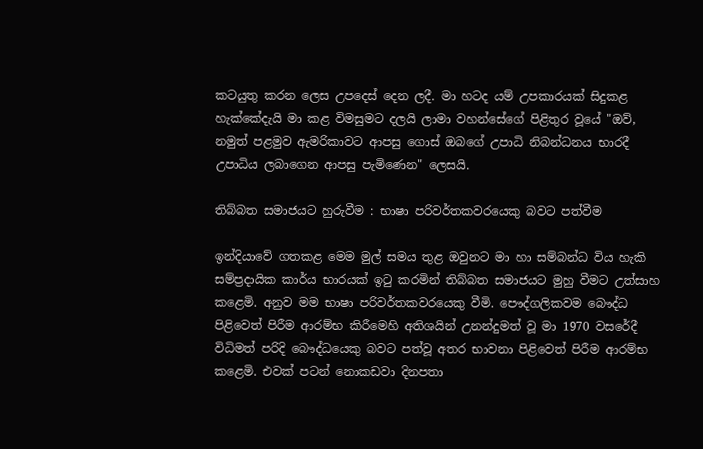කටයුතු කරන ලෙස උපදෙස් දෙන ලදී. මා හටද යම් උපකාරයක් සිදුකළ හැක්කේදැයි මා කළ විමසුමට දලයි ලාමා වහන්සේගේ පිළිතුර වූයේ "ඔව්, නමුත් පළමුව ඇමරිකාවට ආපසු ගොස් ඔබගේ උපාධි නිබන්ධනය භාරදී උපාධිය ලබාගෙන ආපසු පැමිණෙන" ලෙසයි.

තිබ්බත සමාජයට හුරුවීම : භාෂා පරිවර්තකවරයෙකු බවට පත්වීම

ඉන්දියාවේ ගතකළ මෙම මුල් සමය තුළ ඔවුනට මා හා සම්බන්ධ විය හැකි සම්ප්‍රදායික කාර්ය භාරයක් ඉටු කරමින් තිබ්බත සමාජයට මුහු වීමට උත්සාහ කළෙමි. අනුව මම භාෂා පරිවර්තකවරයෙකු වීමි. පෞද්ගලිකවම බෞද්ධ පිළිවෙත් පිරීම ආරම්භ කිරීමෙහි අතිශයින් උනන්දුමත් වූ මා 1970 වසරේදී විධිමත් පරිදි බෞද්ධයෙකු බවට පත්වූ අතර භාවනා පිළිවෙත් පිරීම ආරම්භ කළෙමි. එවක් පටන් නොකඩවා දිනපතා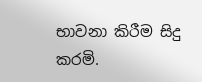භාවනා කිරීම සිදු කරමි.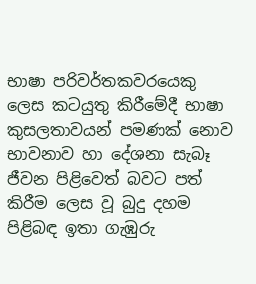භාෂා පරිවර්තකවරයෙකු ලෙස කටයුතු කිරීමේදී භාෂා කුසලතාවයන් පමණක් නොව භාවනාව හා දේශනා සැබෑ ජීවන පිළිවෙත් බවට පත් කිරීම ලෙස වූ බුදු දහම පිළිබඳ ඉතා ගැඹුරු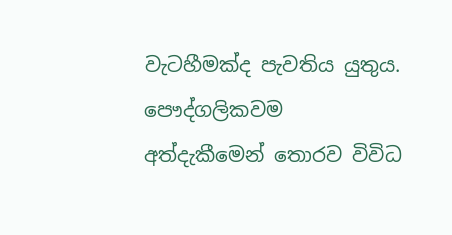වැටහීමක්ද පැවතිය යුතුය. පෞද්ගලිකවම අත්දැකීමෙන් තොරව විවිධ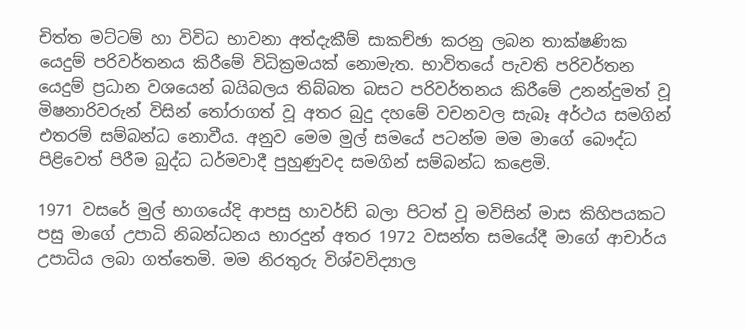චිත්ත මට්ටම් හා විවිධ භාවනා අත්දැකීම් සාකච්ඡා කරනු ලබන තාක්ෂණික යෙදුම් පරිවර්තනය කිරීමේ විධික්‍රමයක් නොමැත. භාවිතයේ පැවති පරිවර්තන යෙදුම් ප්‍රධාන වශයෙන් බයිබලය තිබ්බත බසට පරිවර්තනය කිරීමේ උනන්දුමත් වූ මිෂනාරිවරුන් විසින් තෝරාගත් වූ අතර බුදු දහමේ වචනවල සැබෑ අර්ථය සමගින් එතරම් සම්බන්ධ නොවීය. අනුව මෙම මුල් සමයේ පටන්ම මම මාගේ බෞද්ධ පිළිවෙත් පිරීම බුද්ධ ධර්මවාදී පුහුණුවද සමගින් සම්බන්ධ කළෙමි.

1971 වසරේ මුල් භාගයේදි ආපසු හාවර්ඩ් බලා පිටත් වූ මවිසින් මාස කිහිපයකට පසු මාගේ උපාධි නිබන්ධනය භාරදුන් අතර 1972 වසන්ත සමයේදී මාගේ ආචාර්ය උපාධිය ලබා ගත්තෙමි. මම නිරතුරු විශ්වවිද්‍යාල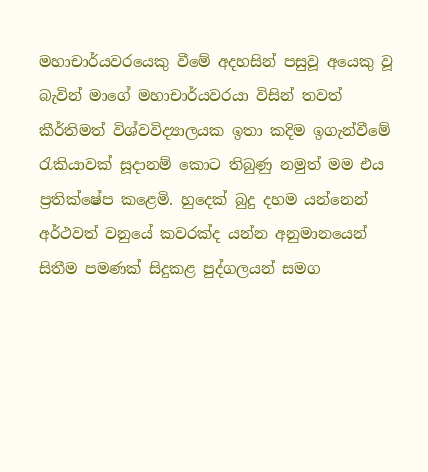මහාචාර්යවරයෙකු වීමේ අදහසින් පසුවූ අයෙකු වූ බැවින් මාගේ මහාචාර්යවරයා විසින් තවත් කීර්තිමත් විශ්වවිද්‍යාලයක ඉතා කදිම ඉගැන්වීමේ රැකියාවක් සූදානම් කොට තිබුණු නමුත් මම එය ප්‍රතික්ෂේප කළෙමි. හුදෙක් බුදු දහම යන්නෙන් අර්ථවත් වනුයේ කවරක්ද යන්න අනුමානයෙන් සිතීම පමණක් සිදුකළ පුද්ගලයන් සමග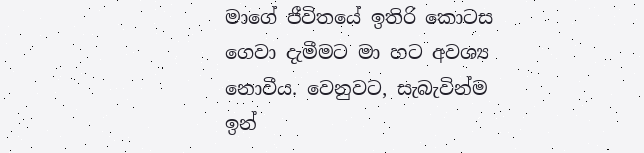මාගේ ජීවිතයේ ඉතිරි කොටස ගෙවා දැමීමට මා හට අවශ්‍ය නොවීය. වෙනුවට, සැබැවින්ම ඉන්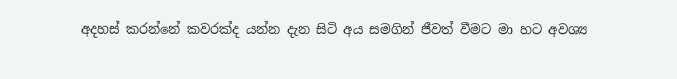අදහස් කරන්නේ කවරක්ද යන්න දැන සිටි අය සමගින් ජීවත් වීමට මා හට අවශ්‍ය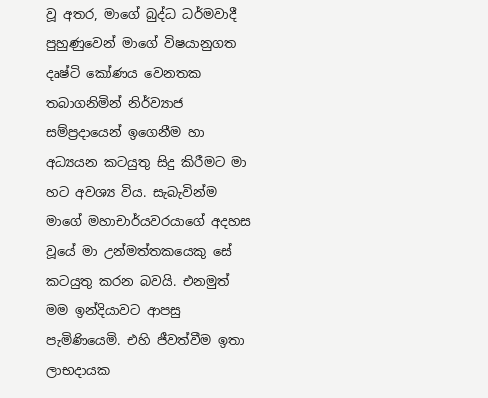වූ අතර, මාගේ බුද්ධ ධර්මවාදී පුහුණුවෙන් මාගේ විෂයානුගත දෘෂ්ටි කෝණය වෙනතක තබාගනිමින් නිර්ව්‍යාජ සම්ප්‍රදායෙන් ඉගෙනීම හා අධ්‍යයන කටයුතු සිදු කිරීමට මා හට අවශ්‍ය විය. සැබැවින්ම මාගේ මහාචාර්යවරයාගේ අදහස වූයේ මා උන්මත්තකයෙකු සේ කටයුතු කරන බවයි. එනමුත් මම ඉන්දියාවට ආපසු පැමිණියෙමි. එහි ජීවත්වීම ඉතා ලාභදායක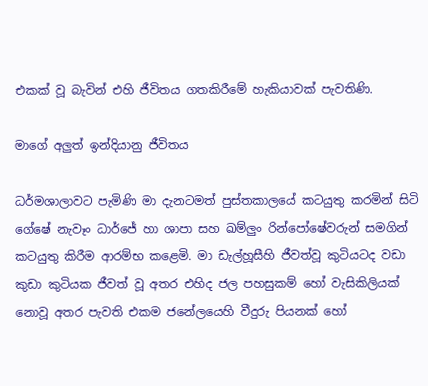එකක් වූ බැවින් එහි ජීවිතය ගතකිරීමේ හැකියාවක් පැවතිණි.

මාගේ අලුත් ඉන්දියානු ජීවිතය

ධර්මශාලාවට පැමිණි මා දැනටමත් පුස්තකාලයේ කටයුතු කරමින් සිටි ගේෂේ නැවෑං ධාර්ජේ හා ශාපා සහ ඛම්ලුං රින්පෝෂේවරුන් සමගින් කටයුතු කිරීම ආරම්භ කළෙමි. මා ඩැල්හූසීහි ජීවත්වූ කුටියටද වඩා කුඩා කුටියක ජීවත් වූ අතර එහිද ජල පහසුකම් හෝ වැසිකිලියක් නොවූ අතර පැවති එකම ජනේලයෙහි වීදුරු පියනක් හෝ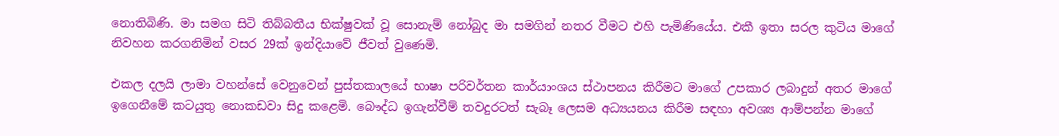නොතිබිණි. මා සමග සිටි තිබ්බතීය භික්ෂුවක් වූ සොනැම් නෝබුද මා සමගින් නතර වීමට එහි පැමිණියේය. එකී ඉතා සරල කුටිය මාගේ නිවහන කරගනිමින් වසර 29ක් ඉන්දියාවේ ජීවත් වුණෙමි.

එකල දලයි ලාමා වහන්සේ වෙනුවෙන් පුස්තකාලයේ භාෂා පරිවර්තන කාර්යාංශය ස්ථාපනය කිරීමට මාගේ උපකාර ලබාදුන් අතර මාගේ ඉගෙනීමේ කටයුතු නොකඩවා සිදු කළෙමි. බෞද්ධ ඉගැන්වීම් තවදුරටත් සැබෑ ලෙසම අධ්‍යයනය කිරීම සඳහා අවශ්‍ය ආම්පන්න මාගේ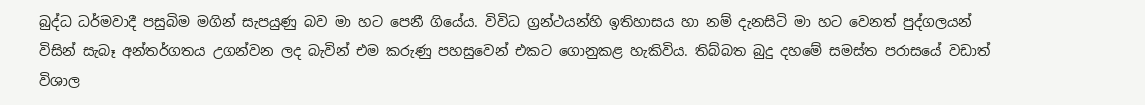බුද්ධ ධර්මවාදී පසුබිම මගින් සැපයුණු බව මා හට පෙනී ගියේය. විවිධ ග්‍රන්ථයන්හි ඉතිහාසය හා නම් දැනසිටි මා හට වෙනත් පුද්ගලයන් විසින් සැබෑ අන්තර්ගතය උගන්වන ලද බැවින් එම කරුණු පහසුවෙන් එකට ගොනුකළ හැකිවිය. තිබ්බත බුදු දහමේ සමස්ත පරාසයේ වඩාත් විශාල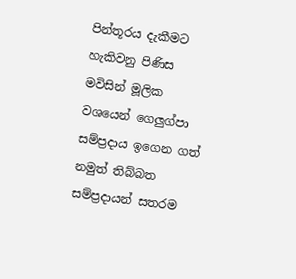පින්තූරය දැකීමට හැකිවනු පිණිස මවිසින් මූලික වශයෙන් ගෙලුග්පා සම්ප්‍රදාය ඉගෙන ගත් නමුත් තිබ්බත සම්ප්‍රදායන් සතරම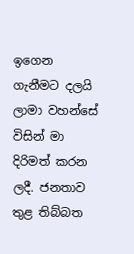ඉගෙන ගැනීමට දලයි ලාමා වහන්සේ විසින් මා දිරිමත් කරන ලදී. ජනතාව තුළ තිබ්බත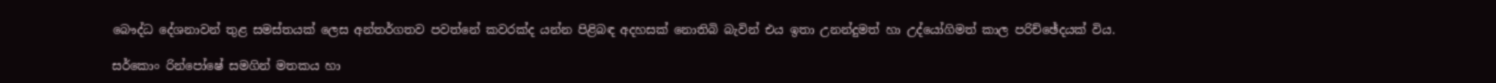බෞද්ධ දේශනාවන් තුළ සමස්තයක් ලෙස අන්තර්ගතව පවත්නේ කවරක්ද යන්න පිළිබඳ අදහසක් නොතිබි බැවින් එය ඉතා උනන්දුමත් හා උද්යෝගිමත් කාල පරිච්ඡේදයක් විය.

සර්කොං රින්පෝෂේ සමගින් මතකය හා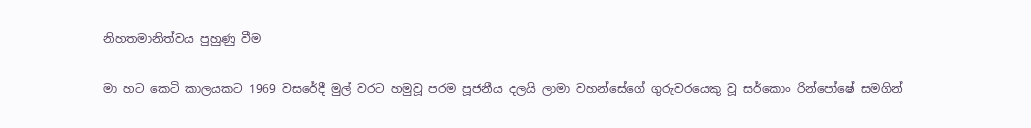නිහතමානිත්වය පුහුණු වීම

මා හට කෙටි කාලයකට 1969 වසරේදී මුල් වරට හමුවූ පරම පූජනීය දලයි ලාමා වහන්සේගේ ගුරුවරයෙකු වූ සර්කොං රින්පෝෂේ සමගින්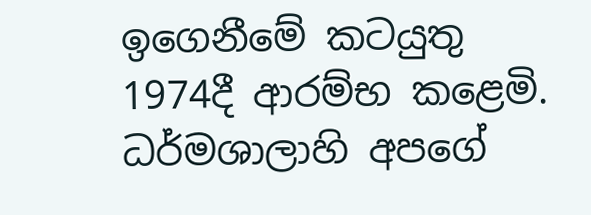ඉගෙනීමේ කටයුතු 1974දී ආරම්භ කළෙමි. ධර්මශාලාහි අපගේ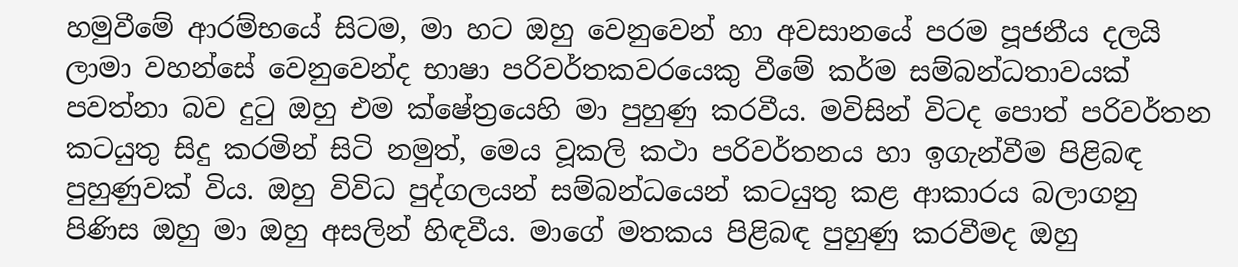හමුවීමේ ආරම්භයේ සිටම, මා හට ඔහු වෙනුවෙන් හා අවසානයේ පරම පූජනීය දලයි ලාමා වහන්සේ වෙනුවෙන්ද භාෂා පරිවර්තකවරයෙකු වීමේ කර්ම සම්බන්ධතාවයක් පවත්නා බව දුටු ඔහු එම ක්ෂේත්‍රයෙහි මා පුහුණු කරවීය. මවිසින් විටද පොත් පරිවර්තන කටයුතු සිදු කරමින් සිටි නමුත්, මෙය වූකලි කථා පරිවර්තනය හා ඉගැන්වීම පිළිබඳ පුහුණුවක් විය. ඔහු විවිධ පුද්ගලයන් සම්බන්ධයෙන් කටයුතු කළ ආකාරය බලාගනු පිණිස ඔහු මා ඔහු අසලින් හිඳවීය. මාගේ මතකය පිළිබඳ පුහුණු කරවීමද ඔහු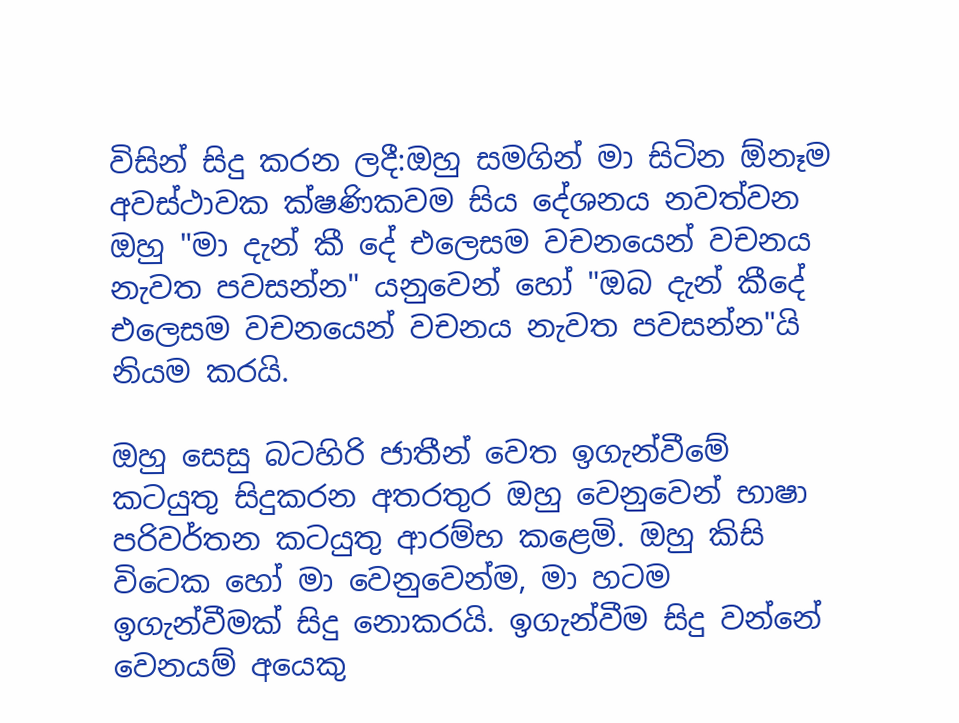විසින් සිදු කරන ලදී:ඔහු සමගින් මා සිටින ඕනෑම අවස්ථාවක ක්ෂණිකවම සිය දේශනය නවත්වන ඔහු "මා දැන් කී දේ එලෙසම වචනයෙන් වචනය නැවත පවසන්න" යනුවෙන් හෝ "ඔබ දැන් කීදේ එලෙසම වචනයෙන් වචනය නැවත පවසන්න"යි නියම කරයි.

ඔහු සෙසු බටහිරි ජාතීන් වෙත ඉගැන්වීමේ කටයුතු සිදුකරන අතරතුර ඔහු වෙනුවෙන් භාෂා පරිවර්තන කටයුතු ආරම්භ කළෙමි. ඔහු කිසි විටෙක හෝ මා වෙනුවෙන්ම, මා හටම ඉගැන්වීමක් සිදු නොකරයි. ඉගැන්වීම සිදු වන්නේ වෙනයම් අයෙකු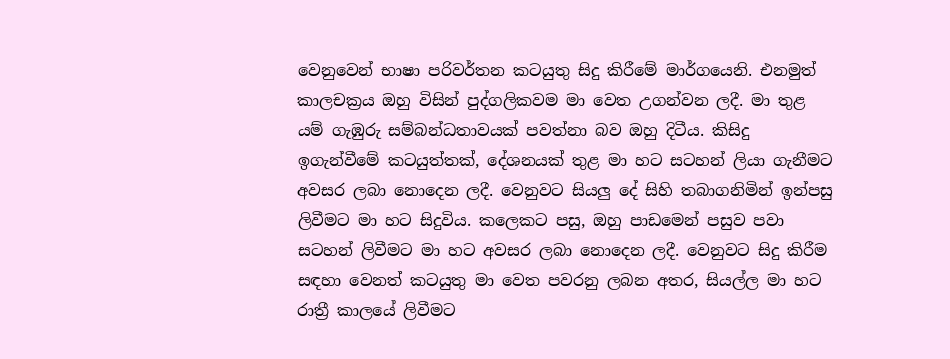වෙනුවෙන් භාෂා පරිවර්තන කටයුතු සිදු කිරීමේ මාර්ගයෙනි. එනමුත් කාලචක්‍රය ඔහු විසින් පුද්ගලිකවම මා වෙත උගන්වන ලදී. මා තුළ යම් ගැඹුරු සම්බන්ධතාවයක් පවත්නා බව ඔහු දිටීය. කිසිදු ඉගැන්වීමේ කටයුත්තක්, දේශනයක් තුළ මා හට සටහන් ලියා ගැනීමට අවසර ලබා නොදෙන ලදී. වෙනුවට සියලු දේ සිහි තබාගනිමින් ඉන්පසු ලිවීමට මා හට සිදුවිය. කලෙකට පසු, ඔහු පාඩමෙන් පසුව පවා සටහන් ලිවීමට මා හට අවසර ලබා නොදෙන ලදී. වෙනුවට සිදු කිරීම සඳහා වෙනත් කටයුතු මා වෙත පවරනු ලබන අතර, සියල්ල මා හට රාත්‍රී කාලයේ ලිවීමට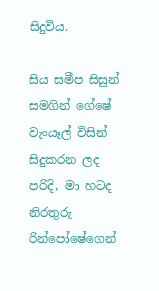සිදුවිය.

සිය සමීප සිසුන් සමගින් ගේෂේ වැංයෑල් විසින් සිදුකරන ලද පරිදි, මා හටද නිරතුරු රින්පෝෂේ‌ගෙන්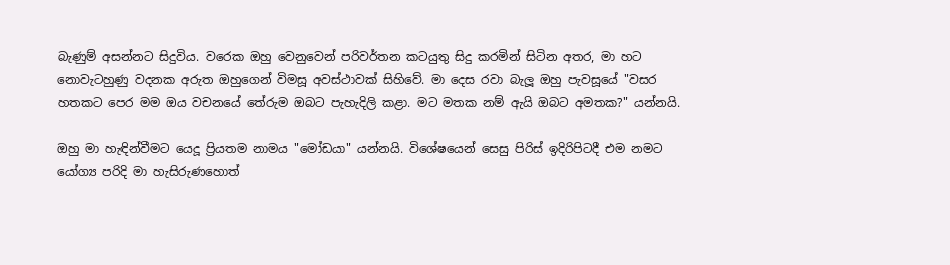බැණුම් අසන්නට සිදුවිය. වරෙක ඔහු වෙනුවෙන් පරිවර්තන කටයුතු සිදු කරමින් සිටින අතර, මා හට නොවැටහුණු වදනක අරුත ඔහුගෙන් විමසූ අවස්ථාවක් සිහිවේ. මා දෙස රවා බැලූ ඔහු පැවසූයේ "වසර හතකට පෙර මම ඔය වචනයේ තේරුම ඔබට පැහැදිලි කළා. මට මතක නම් ඇයි ඔබට අමතක?" යන්නයි.

ඔහු මා හැඳින්වීමට යෙදූ ප්‍රියතම නාමය "මෝඩයා" යන්නයි. විශේෂයෙන් සෙසු පිරිස් ඉදිරිපිටදී එම නමට යෝග්‍ය පරිදි මා හැසිරුණහොත්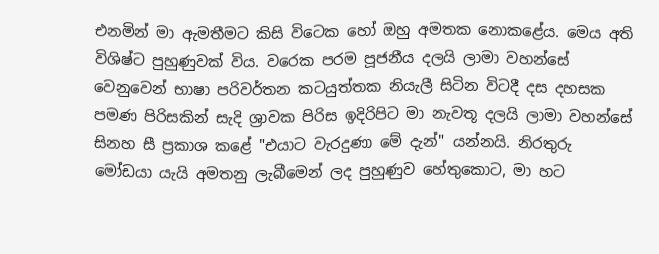එනමින් මා ඇමතීමට කිසි විටෙක හෝ ඔහු අමතක නොකළේය. මෙය අති විශිෂ්ට පුහුණුවක් විය. වරෙක පරම පූජනීය දලයි ලාමා වහන්සේ වෙනුවෙන් භාෂා පරිවර්තන කටයුත්තක නියැලී සිටින විටදී දස දහසක පමණ පිරිසකින් සැදි ශ්‍රාවක පිරිස ඉදිරිපිට මා නැවතූ දලයි ලාමා වහන්සේ සිනහ සී ප්‍රකාශ කළේ "එයාට වැරදුණා මේ දැන්" යන්නයි. නිරතුරු මෝඩයා යැයි අමතනු ලැබීමෙන් ලද පුහුණුව හේතුකොට, මා හට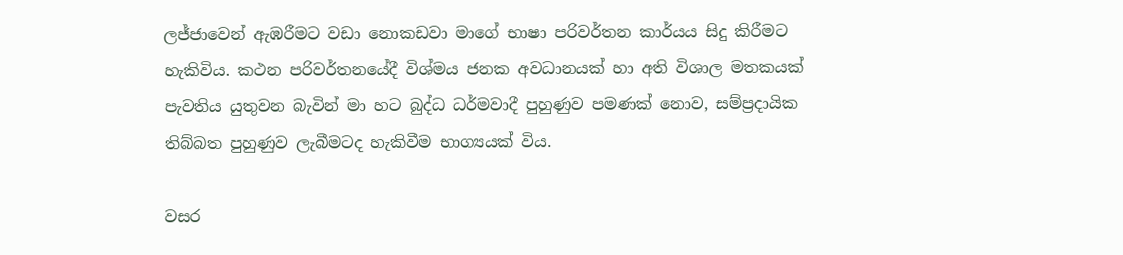ලජ්ජාවෙන් ඇඹරීමට වඩා නොකඩවා මාගේ භාෂා පරිවර්තන කාර්යය සිදු කිරීමට හැකිවිය. කථන පරිවර්තනයේදී විශ්මය ජනක අවධානයක් හා අති විශාල මතකයක් පැවතිය යුතුවන බැවින් මා හට බුද්ධ ධර්මවාදී පුහුණුව පමණක් නොව, සම්ප්‍රදායික තිබ්බත පුහුණුව ලැබීමටද හැකිවීම භාග්‍යයක් විය.

වසර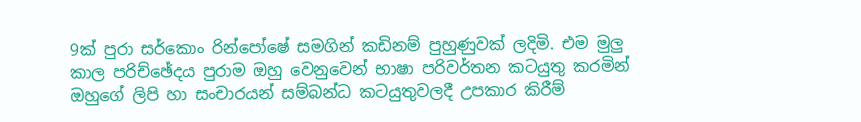9ක් පුරා සර්කොං රින්පෝෂේ සමගින් කඩිනම් පුහුණුවක් ලදිමි. එම මුලු කාල පරිච්ඡේදය පුරාම ඔහු වෙනුවෙන් භාෂා පරිවර්තන කටයුතු කරමින් ඔහුගේ ලිපි හා සංචාරයන් සම්බන්ධ කටයුතුවලදී උපකාර කිරීම්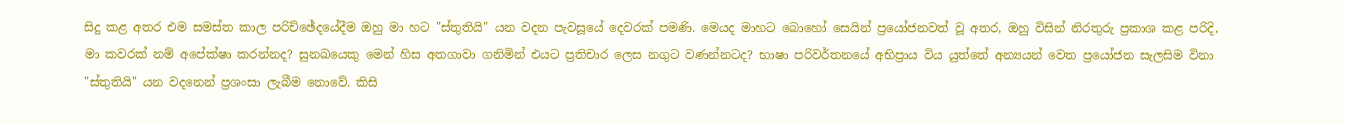සිදු කළ අතර එම සමස්ත කාල පරිච්ඡේදයේදීම ඔහු මා හට "ස්තුතියි" යන වදන පැවසූයේ දෙවරක් පමණි. මෙයද මාහට බොහෝ සෙයින් ප්‍රයෝජනවත් වූ අතර, ඔහු විසින් නිරතුරු ප්‍රකාශ කළ පරිදි, මා කවරක් නම් අපේක්ෂා කරන්නද? සුනඛයෙකු මෙන් හිස අතගාවා ගනිමින් එයට ප්‍රතිචාර ලෙස නගුට වණන්නටද? භාෂා පරිවර්තනයේ අභිප්‍රාය විය යුත්තේ අන්‍යයන් වෙත ප්‍රයෝජන සැලසිම විනා "ස්තුතියි" යන වදනෙන් ප්‍රශංසා ලැබීම නොවේ. කිසි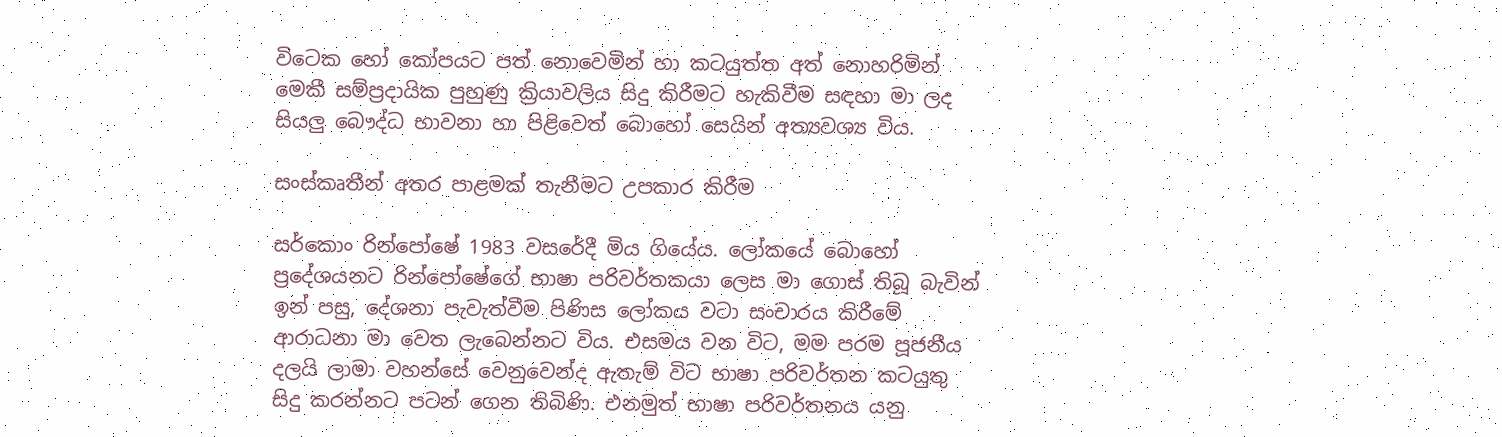විටෙක හෝ කෝපයට පත් නොවෙමින් හා කටයුත්ත අත් නොහරිමින් මෙකී සම්ප්‍රදායික පුහුණු ක්‍රියාවලිය සිදු කිරීමට හැකිවීම සඳහා මා ලද සියලු බෞද්ධ භාවනා හා පිළිවෙත් බොහෝ සෙයින් අත්‍යවශ්‍ය විය.

සංස්කෘතීන් අතර පාළමක් තැනීමට උපකාර කිරීම

සර්කොං රින්පෝෂේ 1983 වසරේදී මිය ගියේය. ලෝකයේ බොහෝ ප්‍රදේශයනට රින්පෝෂේගේ භාෂා පරිවර්තකයා ලෙස මා ගොස් තිබූ බැවින් ඉන් පසු, දේශනා පැවැත්වීම පිණිස ලෝකය වටා සංචාරය කිරීමේ ආරාධනා මා වෙත ලැබෙන්නට විය. එසමය වන විට, මම පරම පූජනීය දලයි ලාමා වහන්සේ වෙනුවෙන්ද ඇතැම් විට භාෂා පරිවර්තන කටයුතු සිදු කරන්නට පටන් ගෙන තිබිණි. එනමුත් භාෂා පරිවර්තනය යනු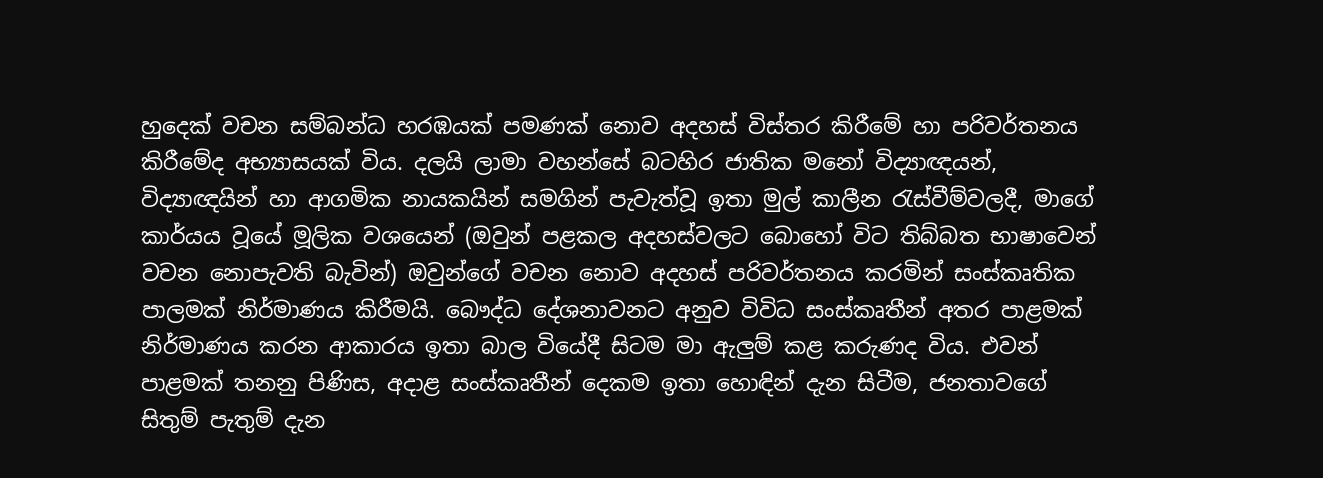හුදෙක් වචන සම්බන්ධ හරඹයක් පමණක් නොව අදහස් විස්තර කිරීමේ හා පරිවර්තනය කිරීමේද අභ්‍යාසයක් විය. දලයි ලාමා වහන්සේ බටහිර ජාතික මනෝ විද්‍යාඥයන්, විද්‍යාඥයින් හා ආගමික නායකයින් සමගින් පැවැත්වූ ඉතා මුල් කාලීන රැස්වීම්වලදී, මාගේ කාර්යය වූයේ මූලික වශයෙන් (ඔවුන් පළකල අදහස්වලට බොහෝ විට තිබ්බත භාෂාවෙන් වචන නොපැවති බැවින්) ඔවුන්ගේ වචන නොව අදහස් පරිවර්තනය කරමින් සංස්කෘතික පාලමක් නිර්මාණය කිරීමයි. බෞද්ධ දේශනාවනට අනුව විවිධ සංස්කෘතීන් අතර පාළමක් නිර්මාණය කරන ආකාරය ඉතා බාල වියේදී සිටම මා ඇලුම් කළ කරුණද විය. එවන් පාළමක් තනනු පිණිස, අදාළ සංස්කෘතීන් දෙකම ඉතා හොඳින් දැන සිටීම, ජනතාවගේ සිතුම් පැතුම් දැන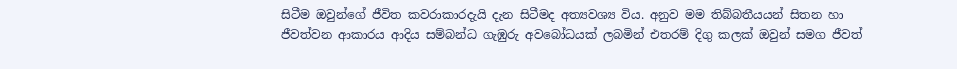සිටීම ඔවුන්ගේ ජීවිත කවරාකාරදැයි දැන සිටීමද අත්‍යවශ්‍ය විය. අනුව මම තිබ්බතීයයන් සිතන හා ජීවත්වන ආකාරය ආදිය සම්බන්ධ ගැඹුරු අවබෝධයක් ලබමින් එතරම් දිගු කලක් ඔවුන් සමග ජීවත්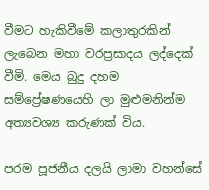වීමට හැකිවීමේ කලාතුරකින් ලැබෙන මහා වරප්‍රසාදය ලද්දෙක් වීමි. මෙය බුදු දහම සම්ප්‍රේෂණයෙහි ලා මුළුමනින්ම අත්‍යවශ්‍ය කරුණක් විය.

පරම පූජනීය දලයි ලාමා වහන්සේ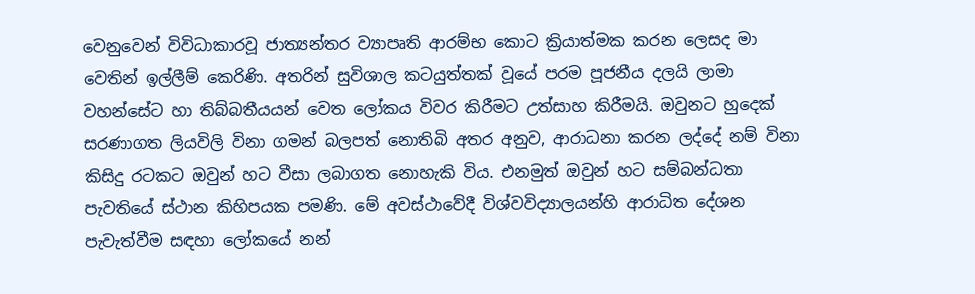වෙනුවෙන් විවිධාකාරවූ ජාත්‍යන්තර ව්‍යාපෘති ආරම්භ කොට ක්‍රියාත්මක කරන ලෙසද මා වෙතින් ඉල්ලීම් කෙරිණි. අතරින් සුවිශාල කටයුත්තක් වූයේ පරම පූජනීය දලයි ලාමා වහන්සේට හා තිබ්බතීයයන් වෙත ලෝකය විවර කිරීමට උත්සාහ කිරීමයි. ඔවුනට හුදෙක් සරණාගත ලියවිලි විනා ගමන් බලපත් නොතිබි අතර අනුව, ආරාධනා කරන ලද්දේ නම් විනා කිසිදු රටකට ඔවුන් හට වීසා ලබාගත නොහැකි විය. එනමුත් ඔවුන් හට සම්බන්ධතා පැවතියේ ස්ථාන කිහිපයක පමණි. මේ අවස්ථාවේදී විශ්වවිද්‍යාලයන්හි ආරාධිත දේශන පැවැත්වීම සඳහා ලෝකයේ නන්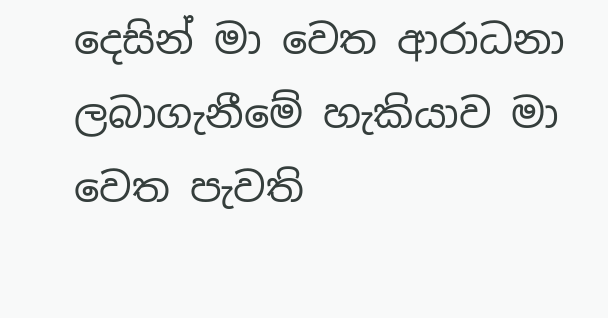දෙසින් මා වෙත ආරාධනා ලබාගැනීමේ හැකියාව මා වෙත පැවති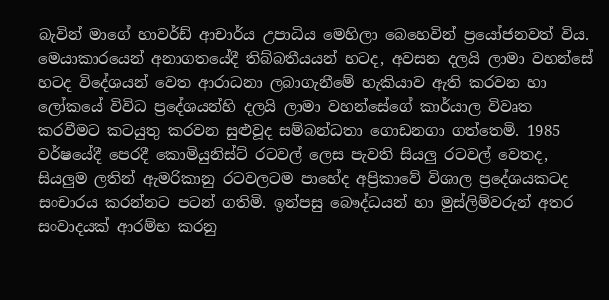බැවින් මාගේ හාවර්ඩ් ආචාර්ය උපාධිය මෙහිලා බෙහෙවින් ප්‍රයෝජනවත් විය. මෙයාකාරයෙන් අනාගතයේදී තිබ්බතීයයන් හටද, අවසන දලයි ලාමා වහන්සේ හටද විදේශයන් වෙත ආරාධනා ලබාගැනීමේ හැකියාව ඇති කරවන හා ලෝකයේ විවිධ ප්‍රදේශයන්හි දලයි ලාමා වහන්සේගේ කාර්යාල විවෘත කරවීමට කටයුතු කරවන සුළුවූද සම්බන්ධතා ගොඩනගා ගත්තෙමි. 1985 වර්ෂයේදී පෙරදී කොමියුනිස්ට් රටවල් ලෙස පැවති සියලු රටවල් වෙතද, සියලුම ලතින් ඇමරිකානු රටවලටම පාහේද අප්‍රිකාවේ විශාල ප්‍රදේශයකටද සංචාරය කරන්නට පටන් ගතිමි. ඉන්පසු බෞද්ධයන් හා මුස්ලිම්වරුන් අතර සංවාදයක් ආරම්භ කරනු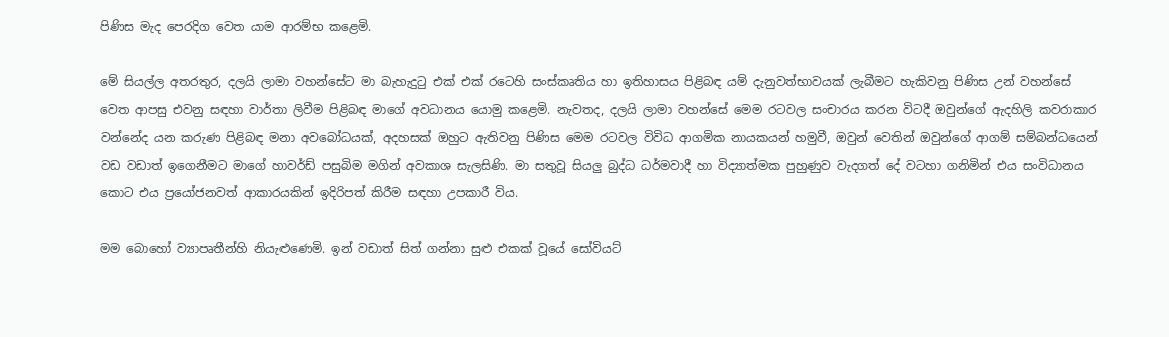පිණිස මැද පෙරදිග වෙත යාම ආරම්භ කළෙමි.

මේ සියල්ල අතරතුර, දලයි ලාමා වහන්සේට මා බැහැදුටු එක් එක් රටෙහි සංස්කෘතිය හා ඉතිහාසය පිළිබඳ යම් දැනුවත්භාවයක් ලැබීමට හැකිවනු පිණිස උන් වහන්සේ වෙත ආපසු එවනු සඳහා වාර්තා ලිවීම පිළිබඳ මාගේ අවධානය යොමු කළෙමි. නැවතද, දලයි ලාමා වහන්සේ මෙම රටවල සංචාරය කරන විටදී ඔවුන්ගේ ඇදහිලි කවරාකාර වන්නේද යන කරුණ පිළිබඳ මනා අවබෝධයක්, අදහසක් ඔහුට ඇතිවනු පිණිස මෙම රටවල විවිධ ආගමික නායකයන් හමුවී, ඔවුන් වෙතින් ඔවුන්ගේ ආගම් සම්බන්ධයෙන් වඩ වඩාත් ඉගෙනීමට මාගේ හාවර්ඩ් පසුබිම මගින් අවකාශ සැලසිණි. මා සතුවූ සියලු බුද්ධ ධර්මවාදී හා විද්‍යාත්මක පුහුණුව වැදගත් දේ වටහා ගනිමින් එය සංවිධානය කොට එය ප්‍රයෝජනවත් ආකාරයකින් ඉදිරිපත් කිරීම සඳහා උපකාරී විය.

මම බොහෝ ව්‍යාපෘතීන්හි නියැළුණෙමි. ඉන් වඩාත් සිත් ගන්නා සුළු එකක් වූයේ සෝවියට්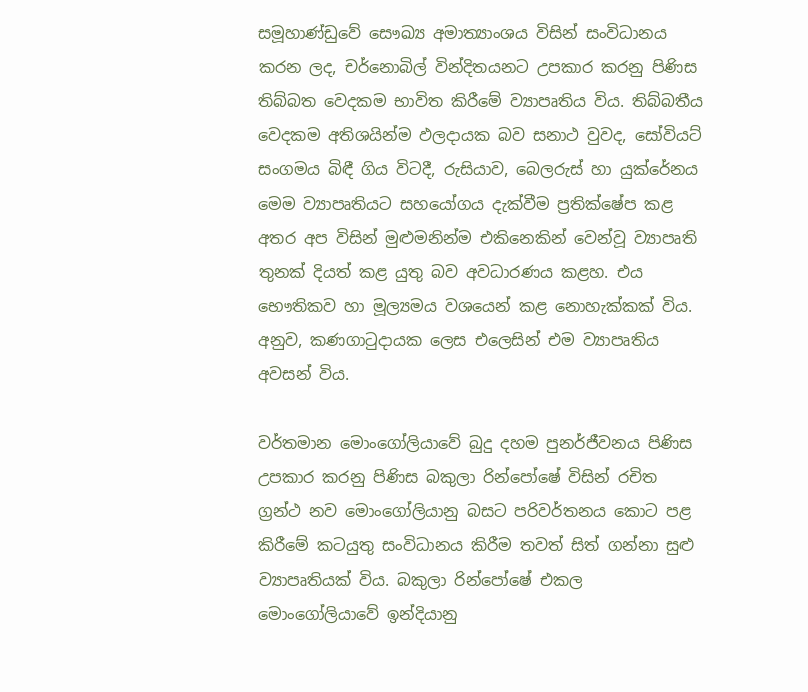සමූහාණ්ඩුවේ සෞඛ්‍ය අමාත්‍යාංශය විසින් සංවිධානය කරන ලද, චර්නොබිල් වින්දිතයනට උපකාර කරනු පිණිස තිබ්බත වෙදකම භාවිත කිරීමේ ව්‍යාපෘතිය විය. තිබ්බතීය වෙදකම අතිශයින්ම ඵලදායක බව සනාථ වුවද, සෝවියට් සංගමය බිඳී ගිය විටදී, රුසියාව, බෙලරුස් හා යුක්රේනය මෙම ව්‍යාපෘතියට සහයෝගය දැක්වීම ප්‍රතික්ෂේප කළ අතර අප විසින් මුළුමනින්ම එකිනෙකින් වෙන්වූ ව්‍යාපෘති තුනක් දියත් කළ යුතු බව අවධාරණය කළහ. එය භෞතිකව හා මූල්‍යමය වශයෙන් කළ නොහැක්කක් විය. අනුව, කණගාටුදායක ලෙස එලෙසින් එම ව්‍යාපෘතිය අවසන් විය.

වර්තමාන මොංගෝලියාවේ බුදු දහම පුනර්ජීවනය පිණිස උපකාර කරනු පිණිස බකුලා රින්පෝෂේ විසින් රචිත ග්‍රන්ථ නව මොංගෝලියානු බසට පරිවර්තනය කොට පළ කිරීමේ කටයුතු සංවිධානය කිරීම තවත් සිත් ගන්නා සුළු ව්‍යාපෘතියක් විය. බකුලා රින්පෝෂේ එකල මොංගෝලියාවේ ඉන්දියානු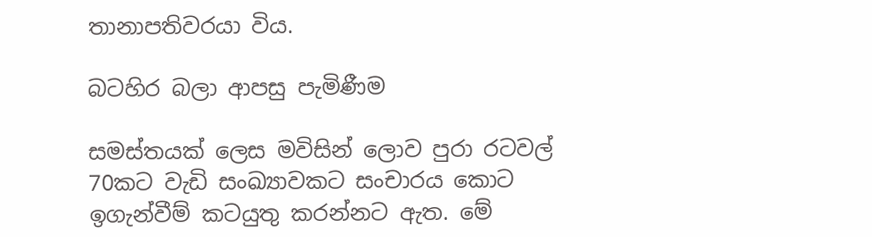තානාපතිවරයා විය.

බටහිර බලා ආපසු පැමිණීම

සමස්තයක් ලෙස මවිසින් ලොව පුරා රටවල් 70කට වැඩි සංඛ්‍යාවකට සංචාරය කොට ඉගැන්වීම් කටයුතු කරන්නට ඇත. මේ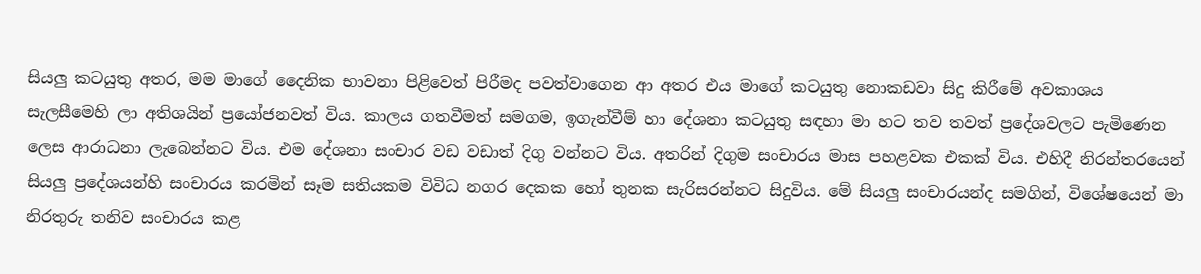සියලු කටයුතු අතර, මම මාගේ දෛනික භාවනා පිළිවෙත් පිරීමද පවත්වාගෙන ආ අතර එය මාගේ කටයුතු නොකඩවා සිදු කිරීමේ අවකාශය සැලසීමෙහි ලා අතිශයින් ප්‍රයෝජනවත් විය. කාලය ගතවීමත් සමගම, ඉගැන්වීම් හා දේශනා කටයුතු සඳහා මා හට තව තවත් ප්‍රදේශවලට පැමිණෙන ලෙස ආරාධනා ලැබෙන්නට විය. එම දේශනා සංචාර වඩ වඩාත් දිගු වන්නට විය. අතරින් දිගුම සංචාරය මාස පහළවක එකක් විය. එහිදී නිරන්තරයෙන් සියලු ප්‍රදේශයන්හි සංචාරය කරමින් සෑම සතියකම විවිධ නගර දෙකක හෝ තුනක සැරිසරන්නට සිදුවිය. මේ සියලු සංචාරයන්ද සමගින්, විශේෂයෙන් මා නිරතුරු තනිව සංචාරය කළ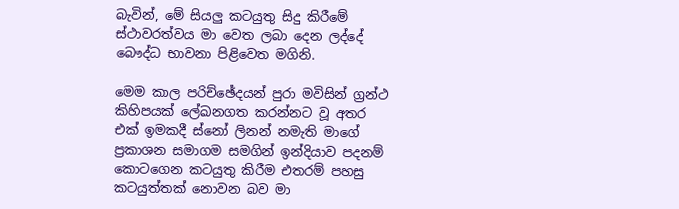බැවින්, මේ සියලු කටයුතු සිදු කිරීමේ ස්ථාවරත්වය මා වෙත ලබා දෙන ලද්දේ බෞද්ධ භාවනා පිළිවෙත මගිනි.

මෙම කාල පරිච්ඡේදයන් පුරා මවිසින් ග්‍රන්ථ කිහිපයක් ලේඛනගත කරන්නට වූ අතර එක් ඉමකදී ස්නෝ ලිනන් නමැති මාගේ ප්‍රකාශන සමාගම සමගින් ඉන්දියාව පදනම් කොටගෙන කටයුතු කිරීම එතරම් පහසු කටයුත්තක් නොවන බව මා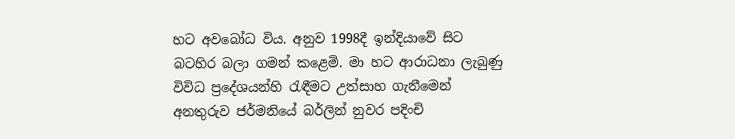හට අවබෝධ විය. අනුව 1998දී ඉන්දියාවේ සිට බටහිර බලා ගමන් කළෙමි. මා හට ආරාධනා ලැබුණු විවිධ ප්‍රදේශයන්හි රැඳීමට උත්සාහ ගැනීමෙන් අනතුරුව ජර්මනියේ බර්ලින් නුවර පදිංචි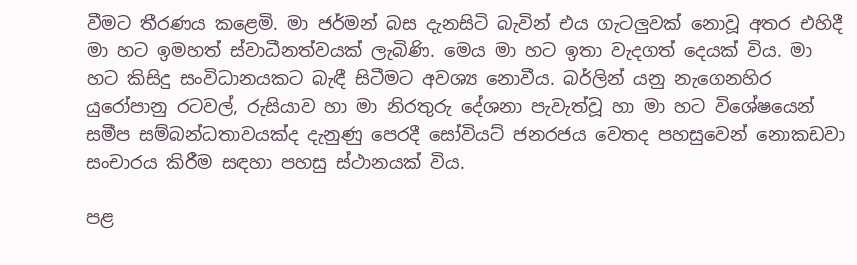වීමට තීරණය කළෙමි. මා ජර්මන් බස දැනසිටි බැවින් එය ගැටලුවක් නොවූ අතර එහිදී මා හට ඉමහත් ස්වාධීනත්වයක් ලැබිණි. මෙය මා හට ඉතා වැදගත් දෙයක් විය. මා හට කිසිදු සංවිධානයකට බැඳී සිටීමට අවශ්‍ය නොවීය. බර්ලින් යනු නැගෙනහිර යුරෝපානු රටවල්, රුසියාව හා මා නිරතුරු දේශනා පැවැත්වූ හා මා හට විශේෂයෙන් සමීප සම්බන්ධතාවයක්ද දැනුණු පෙරදී සෝවියට් ජනරජය වෙතද පහසුවෙන් නොකඩවා සංචාරය කිරීම සඳහා පහසු ස්ථානයක් විය.

පළ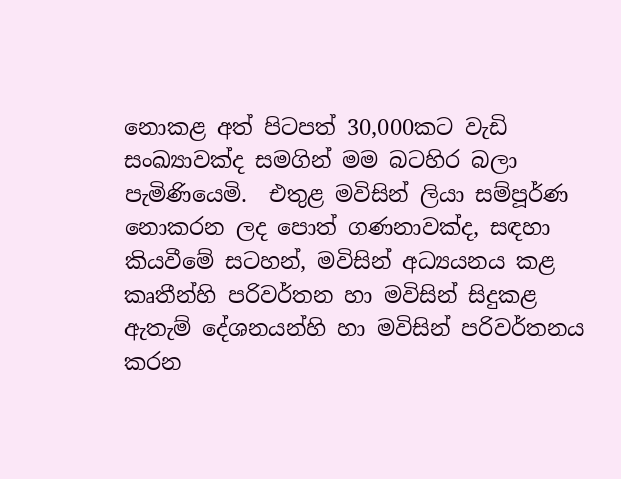නොකළ අත් පිටපත් 30,000කට වැඩි සංඛ්‍යාවක්ද සමගින් මම බටහිර බලා පැමිණියෙමි.  එතුළ මවිසින් ලියා සම්පූර්ණ නොකරන ලද පොත් ගණනාවක්ද, සඳහා කියවීමේ සටහන්, මවිසින් අධ්‍යයනය කළ කෘතීන්හි පරිවර්තන හා මවිසින් සිදුකළ ඇතැම් දේශනයන්හි හා මවිසින් පරිවර්තනය කරන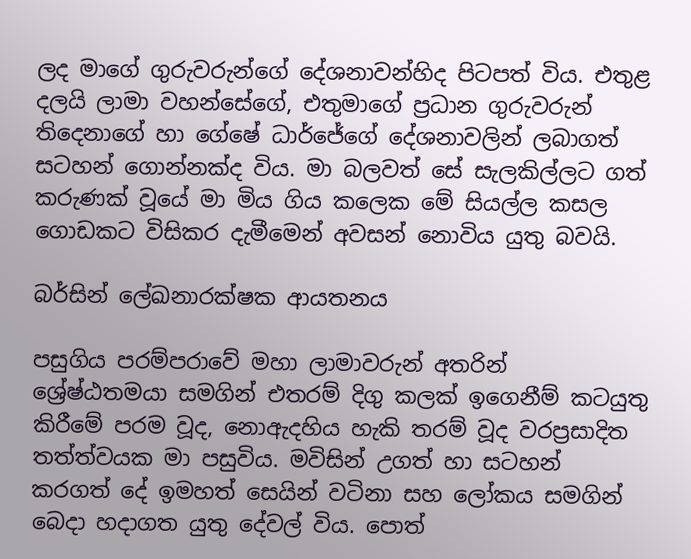ලද මාගේ ගුරුවරුන්ගේ දේශනාවන්හිද පිටපත් විය. එතුළ දලයි ලාමා වහන්සේගේ, එතුමාගේ ප්‍රධාන ගුරුවරුන් තිදෙනාගේ හා ගේෂේ ධාර්ජේගේ දේශනාවලින් ලබාගත් සටහන් ගොන්නක්ද විය. මා බලවත් සේ සැලකිල්ලට ගත් කරුණක් වූයේ මා මිය ගිය කලෙක මේ සියල්ල කසල ගොඩකට විසිකර දැමීමෙන් අවසන් නොවිය යුතු බවයි.

බර්සින් ලේඛනාරක්ෂක ආයතනය

පසුගිය පරම්පරාවේ මහා ලාමාවරුන් අතරින් ශ්‍රේෂ්ඨතමයා සමගින් එතරම් දිගු කලක් ඉගෙනීම් කටයුතු කිරීමේ පරම වූද, නොඇදහිය හැකි තරම් වූද වරප්‍රසාදිත තත්ත්වයක මා පසුවිය. මවිසින් උගත් හා සටහන් කරගත් දේ ඉමහත් සෙයින් වටිනා සහ ලෝකය සමගින් බෙදා හදාගත යුතු දේවල් විය. පොත්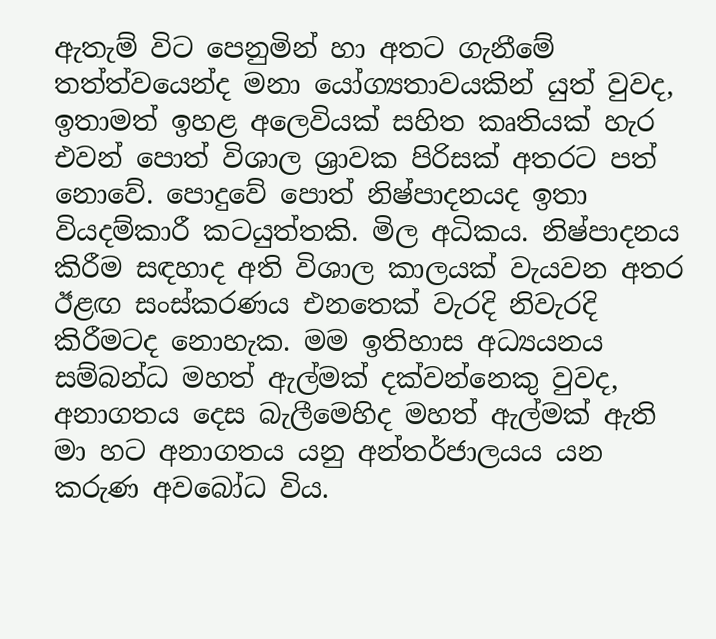ඇතැම් විට පෙනුමින් හා අතට ගැනීමේ තත්ත්වයෙන්ද මනා යෝග්‍යතාවයකින් යුත් වුවද, ඉතාමත් ඉහළ අලෙවියක් සහිත කෘතියක් හැර එවන් පොත් විශාල ශ්‍රාවක පිරිසක් අතරට පත් නොවේ. පොදුවේ පොත් නිෂ්පාදනයද ඉතා වියදම්කාරී කටයුත්තකි. මිල අධිකය. නිෂ්පාදනය කිරීම සඳහාද අති විශාල කාලයක් වැයවන අතර ඊළඟ සංස්කරණය එනතෙක් වැරදි නිවැරදි කිරීමටද නොහැක. මම ඉතිහාස අධ්‍යයනය සම්බන්ධ මහත් ඇල්මක් දක්වන්නෙකු වුවද, අනාගතය දෙස බැලීමෙහිද මහත් ඇල්මක් ඇති මා හට අනාගතය යනු අන්තර්ජාලයය යන කරුණ අවබෝධ විය.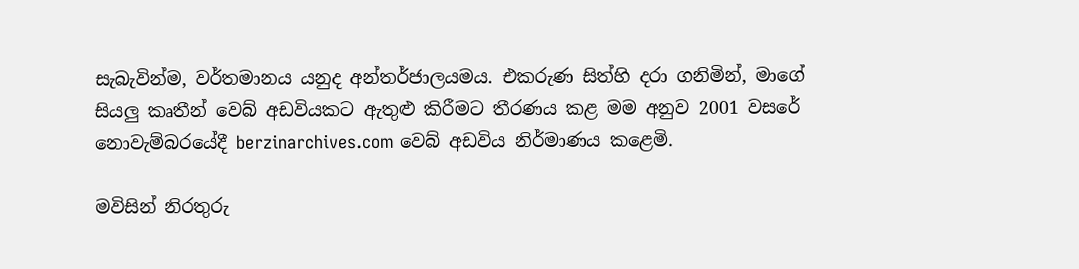සැබැවින්ම, වර්තමානය යනුද අන්තර්ජාලයමය. එකරුණ සිත්හි දරා ගනිමින්, මාගේ සියලු කෘතීන් වෙබ් අඩවියකට ඇතුළු කිරීමට තීරණය කළ මම අනුව 2001 වසරේ නොවැම්බරයේදී berzinarchives.com වෙබ් අඩවිය නිර්මාණය කළෙමි.

මවිසින් නිරතුරු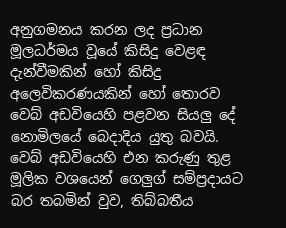අනුගමනය කරන ලද ප්‍රධාන මූලධර්මය වූයේ කිසිදු වෙළඳ දැන්වීමකින් හෝ කිසිදු අලෙවිකරණයකින් හෝ තොරව වෙබ් අඩවියෙහි පළවන සියලු දේ නොමිලයේ බෙදාදිය යුතු බවයි. වෙබ් අඩවියෙහි එන කරුණු තුළ මූලික වශයෙන් ගෙලුග් සම්ප්‍රදායට බර තබමින් වුව, තිබ්බතීය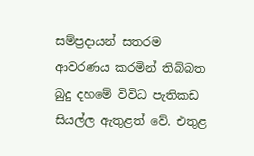සම්ප්‍රදායන් සතරම ආවරණය කරමින් තිබ්බත බුදු දහමේ විවිධ පැතිකඩ සියල්ල ඇතුළත් වේ. එතුළ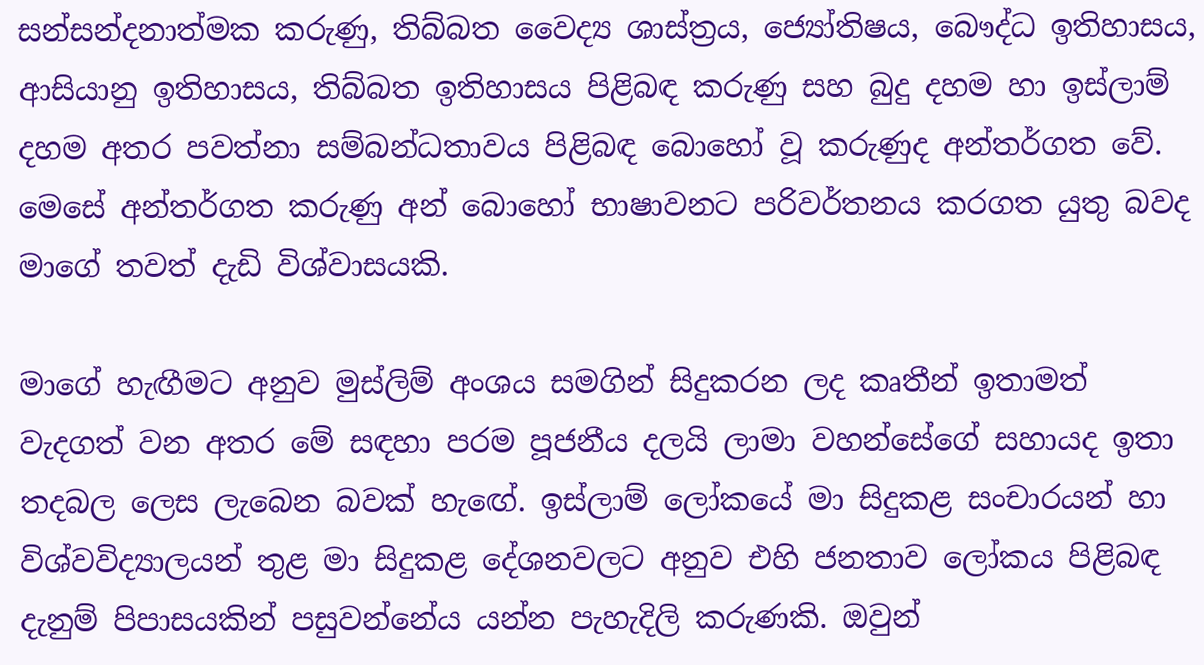සන්සන්දනාත්මක කරුණු, තිබ්බත වෛද්‍ය ශාස්ත්‍රය, ජ්‍යෝතිෂය, බෞද්ධ ඉතිහාසය, ආසියානු ඉතිහාසය, තිබ්බත ඉතිහාසය පිළිබඳ කරුණු සහ බුදු දහම හා ඉස්ලාම් දහම අතර පවත්නා සම්බන්ධතාවය පිළිබඳ බොහෝ වූ කරුණුද අන්තර්ගත වේ. මෙසේ අන්තර්ගත කරුණු අන් බොහෝ භාෂාවනට පරිවර්තනය කරගත යුතු බවද මාගේ තවත් දැඩි විශ්වාසයකි.

මාගේ හැඟීමට අනුව මුස්ලිම් අංශය සමගින් සිදුකරන ලද කෘතීන් ඉතාමත් වැදගත් වන අතර මේ සඳහා පරම පූජනීය දලයි ලාමා වහන්සේගේ සහායද ඉතා තදබල ලෙස ලැබෙන බවක් හැඟේ. ඉස්ලාම් ලෝකයේ මා සිදුකළ සංචාරයන් හා විශ්වවිද්‍යාලයන් තුළ මා සිදුකළ දේශනවලට අනුව එහි ජනතාව ලෝකය පිළිබඳ දැනුම් පිපාසයකින් පසුවන්නේය යන්න පැහැදිලි කරුණකි. ඔවුන්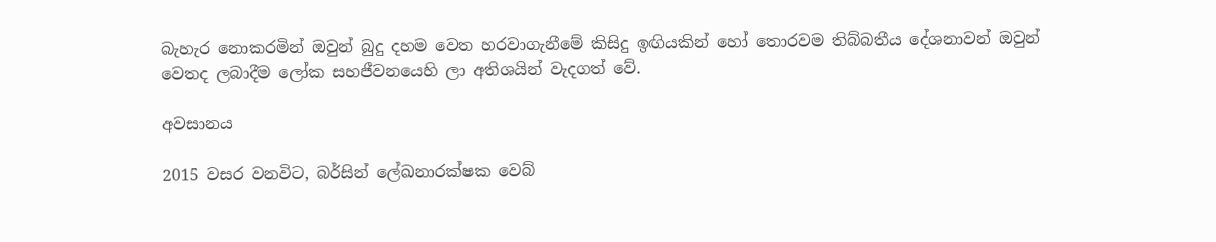බැහැර නොකරමින් ඔවුන් බුදු දහම වෙත හරවාගැනීමේ කිසිදු ඉඟියකින් හෝ තොරවම තිබ්බතීය දේශනාවන් ඔවුන් වෙතද ලබාදීම ලෝක සහජීවනයෙහි ලා අතිශයින් වැදගත් වේ.

අවසානය

2015 වසර වනවිට, බර්සින් ලේඛනාරක්ෂක වෙබ්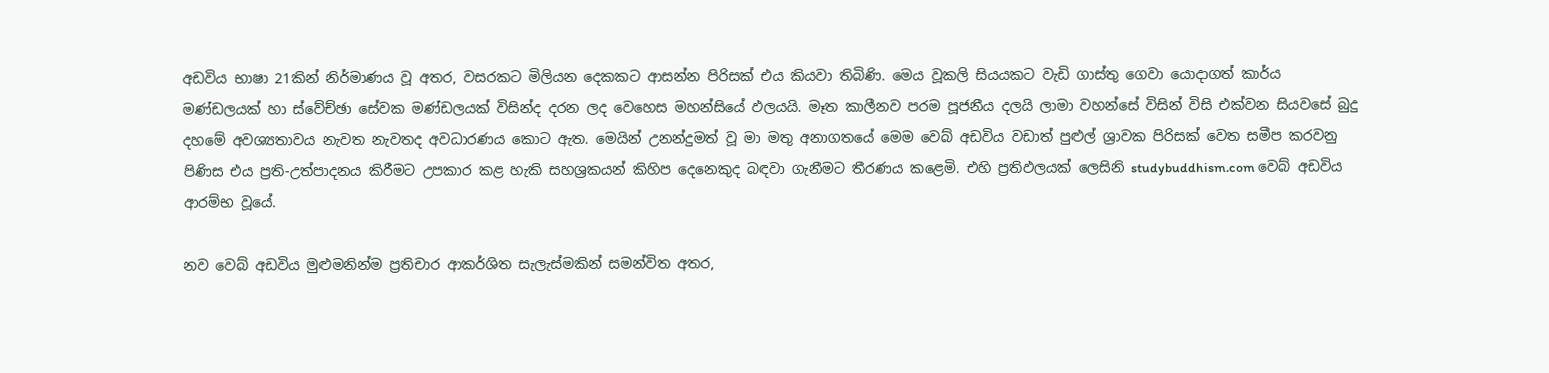අඩවිය භාෂා 21කින් නිර්මාණය වූ අතර, වසරකට මිලියන දෙකකට ආසන්න පිරිසක් එය කියවා තිබිණි. මෙය වූකලි සියයකට වැඩි ගාස්තු ගෙවා යොදාගත් කාර්ය මණ්ඩලයක් හා ස්වේච්ඡා සේවක මණ්ඩලයක් විසින්ද දරන ලද වෙහෙස මහන්සියේ ඵලයයි. මෑත කාලීනව පරම පූජනීය දලයි ලාමා වහන්සේ විසින් විසි එක්වන සියවසේ බුදු දහමේ අවශ්‍යතාවය නැවත නැවතද අවධාරණය කොට ඇත. මෙයින් උනන්දුමත් වූ මා මතු අනාගතයේ මෙම වෙබ් අඩවිය වඩාත් පුළුල් ශ්‍රාවක පිරිසක් වෙත සමීප කරවනු පිණිස එය ප්‍රති-උත්පාදනය කිරීමට උපකාර කළ හැකි සහශ්‍රකයන් කිහිප දෙනෙකුද බඳවා ගැනීමට තීරණය කළෙමි. එහි ප්‍රතිඵලයක් ලෙසිනි studybuddhism.com වෙබ් අඩවිය ආරම්භ වූයේ.

නව වෙබ් අඩවිය මුළුමනින්ම ප්‍රතිචාර ආකර්ශිත සැලැස්මකින් සමන්විත අතර,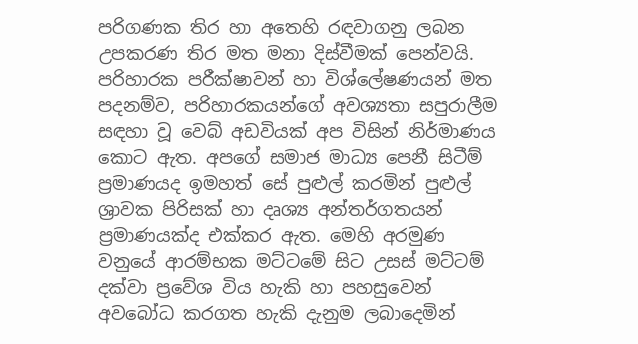පරිගණක තිර හා අතෙහි රඳවාගනු ලබන උපකරණ තිර මත මනා දිස්වීමක් පෙන්වයි. පරිහාරක පරීක්ෂාවන් හා විශ්ලේෂණයන් මත පදනම්ව, පරිහාරකයන්ගේ අවශ්‍යතා සපුරාලීම සඳහා වූ වෙබ් අඩවියක් අප විසින් නිර්මාණය කොට ඇත. අපගේ සමාජ මාධ්‍ය පෙනී සිටීම් ප්‍රමාණයද ඉමහත් සේ පුළුල් කරමින් පුළුල් ශ්‍රාවක පිරිසක් හා දෘශ්‍ය අන්තර්ගතයන් ප්‍රමාණයක්ද එක්කර ඇත. මෙහි අරමුණ වනුයේ ආරම්භක මට්ටමේ සිට උසස් මට්ටම් දක්වා ප්‍රවේශ විය හැකි හා පහසුවෙන් අවබෝධ කරගත හැකි දැනුම ලබාදෙමින්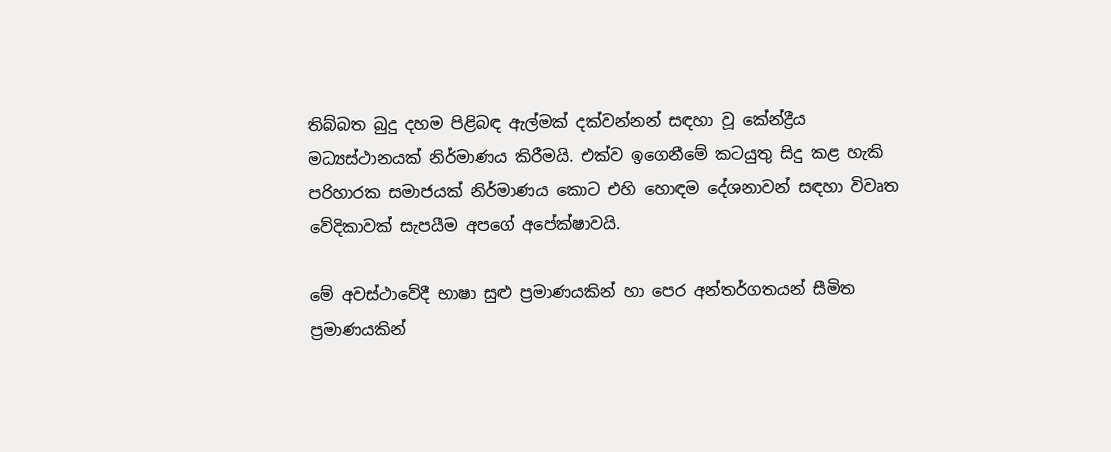තිබ්බත බුදු දහම පිළිබඳ ඇල්මක් දක්වන්නන් සඳහා වූ කේන්ද්‍රීය මධ්‍යස්ථානයක් නිර්මාණය කිරීමයි. එක්ව ඉගෙනීමේ කටයුතු සිදු කළ හැකි පරිහාරක සමාජයක් නිර්මාණය කොට එහි හොඳම දේශනාවන් සඳහා විවෘත වේදිකාවක් සැපයීම අපගේ අපේක්ෂාවයි.

මේ අවස්ථාවේදී භාෂා සුළු ප්‍රමාණයකින් හා පෙර අන්තර්ගතයන් සීමිත ප්‍රමාණයකින්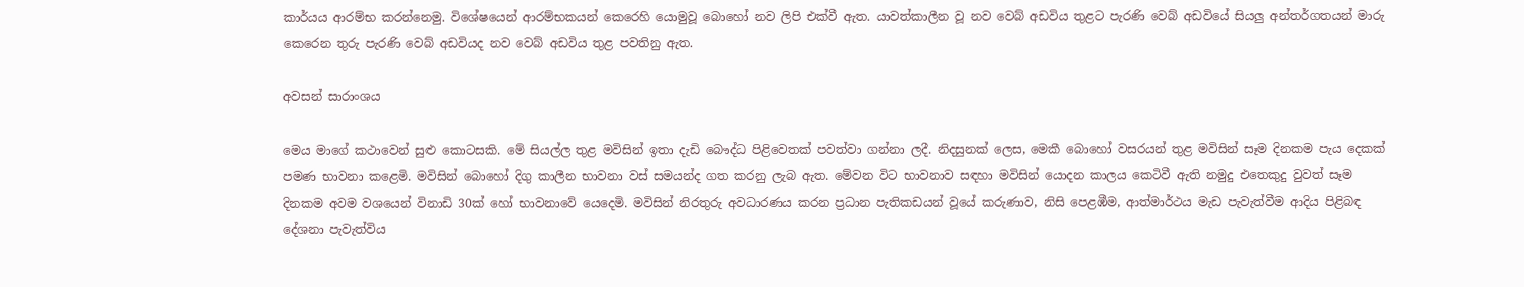කාර්යය ආරම්භ කරන්නෙමු. විශේෂයෙන් ආරම්භකයන් කෙරෙහි යොමුවූ බොහෝ නව ලිපි එක්වී ඇත. යාවත්කාලීන වූ නව වෙබ් අඩවිය තුළට පැරණි වෙබ් අඩවියේ සියලු අන්තර්ගතයන් මාරු කෙරෙන තුරු පැරණි වෙබ් අඩවියද නව වෙබ් අඩවිය තුළ පවතිනු ඇත.

අවසන් සාරාංශය

මෙය මාගේ කථාවෙන් සුළු කොටසකි. මේ සියල්ල තුළ මවිසින් ඉතා දැඩි බෞද්ධ පිළිවෙතක් පවත්වා ගන්නා ලදී. නිදසුනක් ලෙස, මෙකී බොහෝ වසරයන් තුළ මවිසින් සෑම දිනකම පැය දෙකක් පමණ භාවනා කළෙමි. මවිසින් බොහෝ දිගු කාලීන භාවනා වස් සමයන්ද ගත කරනු ලැබ ඇත. මේවන විට භාවනාව සඳහා මවිසින් යොදන කාලය කෙටිවී ඇති නමුදු එතෙකුදු වුවත් සෑම දිනකම අවම වශයෙන් විනාඩි 30ක් හෝ භාවනාවේ යෙදෙමි. මවිසින් නිරතුරු අවධාරණය කරන ප්‍රධාන පැතිකඩයන් වූයේ කරුණාව, නිසි පෙළඹීම, ආත්මාර්ථය මැඩ පැවැත්වීම ආදිය පිළිබඳ දේශනා පැවැත්විය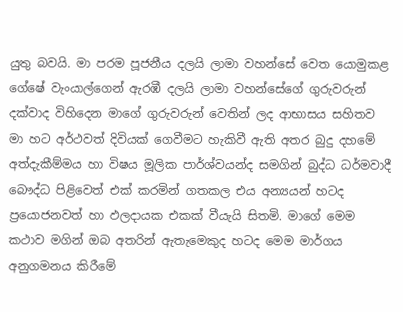යුතු බවයි. මා පරම පූජනීය දලයි ලාමා වහන්සේ වෙත යොමුකළ ගේෂේ වැංයාල්ගෙන් ඇරඹී දලයි ලාමා වහන්සේගේ ගුරුවරුන් දක්වාද විහිදෙන මාගේ ගුරුවරුන් වෙතින් ලද ආභාසය සහිතව මා හට අර්ථවත් දිවියක් ගෙවීමට හැකිවී ඇති අතර බුදු දහමේ අත්දැකීම්මය හා විෂය මූලික පාර්ශ්වයන්ද සමගින් බුද්ධ ධර්මවාදී බෞද්ධ පිළිවෙත් එක් කරමින් ගතකල එය අන්‍යයන් හටද ප්‍රයොජනවත් හා ඵලදායක එකක් වීයැයි සිතමි. මාගේ මෙම කථාව මගින් ඔබ අතරින් ඇතැමෙකුද හටද මෙම මාර්ගය අනුගමනය කිරීමේ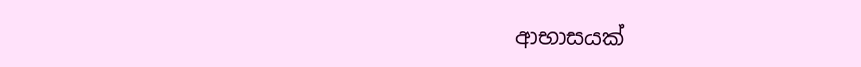ආභාසයක්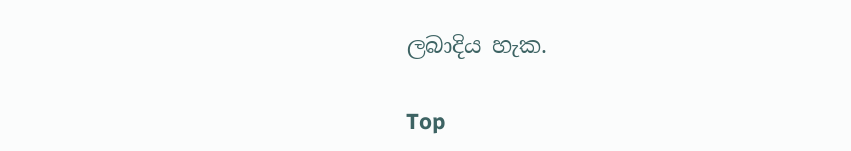ලබාදිය හැක.

Top